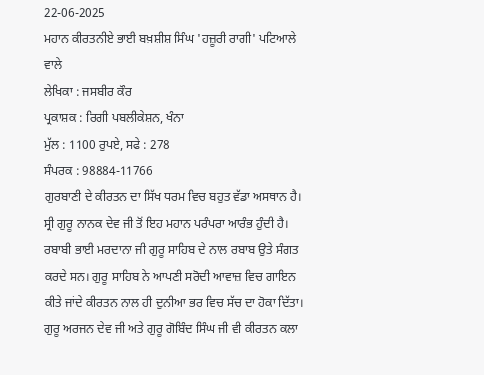22-06-2025
ਮਹਾਨ ਕੀਰਤਨੀਏ ਭਾਈ ਬਖ਼ਸ਼ੀਸ਼ ਸਿੰਘ 'ਹਜ਼ੂਰੀ ਰਾਗੀ' ਪਟਿਆਲੇ ਵਾਲੇ
ਲੇਖਿਕਾ : ਜਸਬੀਰ ਕੌਰ
ਪ੍ਰਕਾਸ਼ਕ : ਰਿਗੀ ਪਬਲੀਕੇਸ਼ਨ, ਖੰਨਾ
ਮੁੱਲ : 1100 ਰੁਪਏ, ਸਫੇ : 278
ਸੰਪਰਕ : 98884-11766
ਗੁਰਬਾਣੀ ਦੇ ਕੀਰਤਨ ਦਾ ਸਿੱਖ ਧਰਮ ਵਿਚ ਬਹੁਤ ਵੱਡਾ ਅਸਥਾਨ ਹੈ। ਸ੍ਰੀ ਗੁਰੂ ਨਾਨਕ ਦੇਵ ਜੀ ਤੋਂ ਇਹ ਮਹਾਨ ਪਰੰਪਰਾ ਆਰੰਭ ਹੁੰਦੀ ਹੈ। ਰਬਾਬੀ ਭਾਈ ਮਰਦਾਨਾ ਜੀ ਗੁਰੂ ਸਾਹਿਬ ਦੇ ਨਾਲ ਰਬਾਬ ਉਤੇ ਸੰਗਤ ਕਰਦੇ ਸਨ। ਗੁਰੂ ਸਾਹਿਬ ਨੇ ਆਪਣੀ ਸਰੋਦੀ ਆਵਾਜ਼ ਵਿਚ ਗਾਇਨ ਕੀਤੇ ਜਾਂਦੇ ਕੀਰਤਨ ਨਾਲ ਹੀ ਦੁਨੀਆ ਭਰ ਵਿਚ ਸੱਚ ਦਾ ਹੋਕਾ ਦਿੱਤਾ। ਗੁਰੂ ਅਰਜਨ ਦੇਵ ਜੀ ਅਤੇ ਗੁਰੂ ਗੋਬਿੰਦ ਸਿੰਘ ਜੀ ਵੀ ਕੀਰਤਨ ਕਲਾ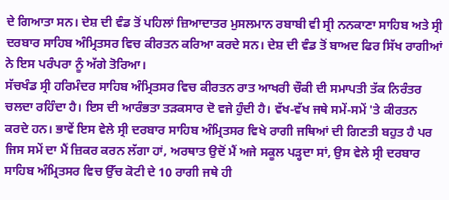ਦੇ ਗਿਆਤਾ ਸਨ। ਦੇਸ਼ ਦੀ ਵੰਡ ਤੋਂ ਪਹਿਲਾਂ ਜ਼ਿਆਦਾਤਰ ਮੁਸਲਮਾਨ ਰਬਾਬੀ ਵੀ ਸ੍ਰੀ ਨਨਕਾਣਾ ਸਾਹਿਬ ਅਤੇ ਸ੍ਰੀ ਦਰਬਾਰ ਸਾਹਿਬ ਅੰਮ੍ਰਿਤਸਰ ਵਿਚ ਕੀਰਤਨ ਕਰਿਆ ਕਰਦੇ ਸਨ। ਦੇਸ਼ ਦੀ ਵੰਡ ਤੋਂ ਬਾਅਦ ਫਿਰ ਸਿੱਖ ਰਾਗੀਆਂ ਨੇ ਇਸ ਪਰੰਪਰਾ ਨੂੰ ਅੱਗੇ ਤੋਰਿਆ।
ਸੱਚਖੰਡ ਸ੍ਰੀ ਹਰਿਮੰਦਰ ਸਾਹਿਬ ਅੰਮ੍ਰਿਤਸਰ ਵਿਚ ਕੀਰਤਨ ਰਾਤ ਆਖਰੀ ਚੌਕੀ ਦੀ ਸਮਾਪਤੀ ਤੱਕ ਨਿਰੰਤਰ ਚਲਦਾ ਰਹਿੰਦਾ ਹੈ। ਇਸ ਦੀ ਆਰੰਭਤਾ ਤੜਕਸਾਰ ਦੋ ਵਜੇ ਹੁੰਦੀ ਹੈ। ਵੱਖ-ਵੱਖ ਜਥੇ ਸਮੇਂ-ਸਮੇਂ 'ਤੇ ਕੀਰਤਨ ਕਰਦੇ ਹਨ। ਭਾਵੇਂ ਇਸ ਵੇਲੇ ਸ੍ਰੀ ਦਰਬਾਰ ਸਾਹਿਬ ਅੰਮ੍ਰਿਤਸਰ ਵਿਖੇ ਰਾਗੀ ਜਥਿਆਂ ਦੀ ਗਿਣਤੀ ਬਹੁਤ ਹੈ ਪਰ ਜਿਸ ਸਮੇਂ ਦਾ ਮੈਂ ਜ਼ਿਕਰ ਕਰਨ ਲੱਗਾ ਹਾਂ, ਅਰਥਾਤ ਉਦੋਂ ਮੈਂ ਅਜੇ ਸਕੂਲ ਪੜ੍ਹਦਾ ਸਾਂ, ਉਸ ਵੇਲੇ ਸ੍ਰੀ ਦਰਬਾਰ ਸਾਹਿਬ ਅੰਮ੍ਰਿਤਸਰ ਵਿਚ ਉੱਚ ਕੋਟੀ ਦੇ 10 ਰਾਗੀ ਜਥੇ ਹੀ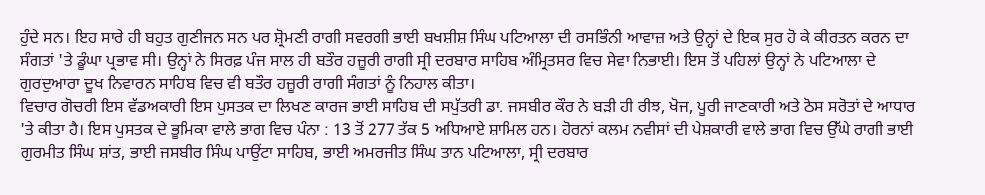ਹੁੰਦੇ ਸਨ। ਇਹ ਸਾਰੇ ਹੀ ਬਹੁਤ ਗੁਣੀਜਨ ਸਨ ਪਰ ਸ਼੍ਰੋਮਣੀ ਰਾਗੀ ਸਵਰਗੀ ਭਾਈ ਬਖਸ਼ੀਸ਼ ਸਿੰਘ ਪਟਿਆਲਾ ਦੀ ਰਸਭਿੰਨੀ ਆਵਾਜ਼ ਅਤੇ ਉਨ੍ਹਾਂ ਦੇ ਇਕ ਸੁਰ ਹੋ ਕੇ ਕੀਰਤਨ ਕਰਨ ਦਾ ਸੰਗਤਾਂ 'ਤੇ ਡੂੰਘਾ ਪ੍ਰਭਾਵ ਸੀ। ਉਨ੍ਹਾਂ ਨੇ ਸਿਰਫ਼ ਪੰਜ ਸਾਲ ਹੀ ਬਤੌਰ ਹਜ਼ੂਰੀ ਰਾਗੀ ਸ੍ਰੀ ਦਰਬਾਰ ਸਾਹਿਬ ਅੰਮ੍ਰਿਤਸਰ ਵਿਚ ਸੇਵਾ ਨਿਭਾਈ। ਇਸ ਤੋਂ ਪਹਿਲਾਂ ਉਨ੍ਹਾਂ ਨੇ ਪਟਿਆਲਾ ਦੇ ਗੁਰਦੁਆਰਾ ਦੂਖ ਨਿਵਾਰਨ ਸਾਹਿਬ ਵਿਚ ਵੀ ਬਤੌਰ ਹਜ਼ੂਰੀ ਰਾਗੀ ਸੰਗਤਾਂ ਨੂੰ ਨਿਹਾਲ ਕੀਤਾ।
ਵਿਚਾਰ ਗੋਚਰੀ ਇਸ ਵੱਡਅਕਾਰੀ ਇਸ ਪੁਸਤਕ ਦਾ ਲਿਖਣ ਕਾਰਜ ਭਾਈ ਸਾਹਿਬ ਦੀ ਸਪੁੱਤਰੀ ਡਾ. ਜਸਬੀਰ ਕੌਰ ਨੇ ਬੜੀ ਹੀ ਰੀਝ, ਖੋਜ, ਪੂਰੀ ਜਾਣਕਾਰੀ ਅਤੇ ਠੋਸ ਸਰੋਤਾਂ ਦੇ ਆਧਾਰ 'ਤੇ ਕੀਤਾ ਹੈ। ਇਸ ਪੁਸਤਕ ਦੇ ਭੂਮਿਕਾ ਵਾਲੇ ਭਾਗ ਵਿਚ ਪੰਨਾ : 13 ਤੋਂ 277 ਤੱਕ 5 ਅਧਿਆਏ ਸ਼ਾਮਿਲ ਹਨ। ਹੋਰਨਾਂ ਕਲਮ ਨਵੀਸਾਂ ਦੀ ਪੇਸ਼ਕਾਰੀ ਵਾਲੇ ਭਾਗ ਵਿਚ ਉੱਘੇ ਰਾਗੀ ਭਾਈ ਗੁਰਮੀਤ ਸਿੰਘ ਸ਼ਾਂਤ, ਭਾਈ ਜਸਬੀਰ ਸਿੰਘ ਪਾਉਂਟਾ ਸਾਹਿਬ, ਭਾਈ ਅਮਰਜੀਤ ਸਿੰਘ ਤਾਨ ਪਟਿਆਲਾ, ਸ੍ਰੀ ਦਰਬਾਰ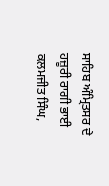ਸਾਹਿਬ ਅੰਮ੍ਰਿਤਸਰ ਦੇ ਹਜ਼ੂਰੀ ਰਾਗੀ ਭਾਈ ਕਲਮਜੀਤ ਸਿੰਘ,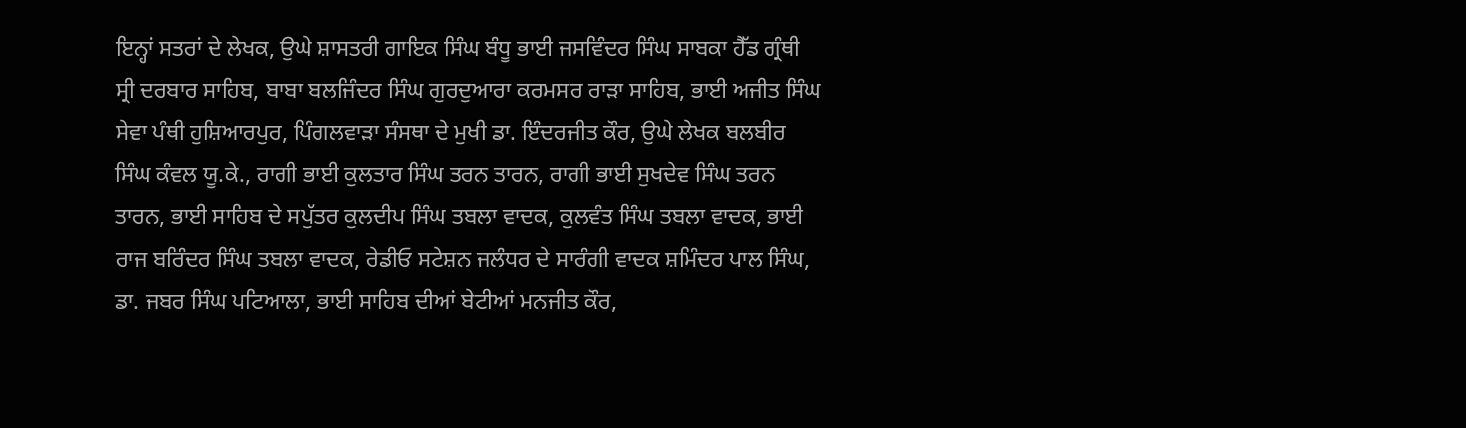ਇਨ੍ਹਾਂ ਸਤਰਾਂ ਦੇ ਲੇਖਕ, ਉਘੇ ਸ਼ਾਸਤਰੀ ਗਾਇਕ ਸਿੰਘ ਬੰਧੂ ਭਾਈ ਜਸਵਿੰਦਰ ਸਿੰਘ ਸਾਬਕਾ ਹੈੱਡ ਗ੍ਰੰਥੀ ਸ੍ਰੀ ਦਰਬਾਰ ਸਾਹਿਬ, ਬਾਬਾ ਬਲਜਿੰਦਰ ਸਿੰਘ ਗੁਰਦੁਆਰਾ ਕਰਮਸਰ ਰਾੜਾ ਸਾਹਿਬ, ਭਾਈ ਅਜੀਤ ਸਿੰਘ ਸੇਵਾ ਪੰਥੀ ਹੁਸ਼ਿਆਰਪੁਰ, ਪਿੰਗਲਵਾੜਾ ਸੰਸਥਾ ਦੇ ਮੁਖੀ ਡਾ. ਇੰਦਰਜੀਤ ਕੌਰ, ਉਘੇ ਲੇਖਕ ਬਲਬੀਰ ਸਿੰਘ ਕੰਵਲ ਯੂ.ਕੇ., ਰਾਗੀ ਭਾਈ ਕੁਲਤਾਰ ਸਿੰਘ ਤਰਨ ਤਾਰਨ, ਰਾਗੀ ਭਾਈ ਸੁਖਦੇਵ ਸਿੰਘ ਤਰਨ ਤਾਰਨ, ਭਾਈ ਸਾਹਿਬ ਦੇ ਸਪੁੱਤਰ ਕੁਲਦੀਪ ਸਿੰਘ ਤਬਲਾ ਵਾਦਕ, ਕੁਲਵੰਤ ਸਿੰਘ ਤਬਲਾ ਵਾਦਕ, ਭਾਈ ਰਾਜ ਬਰਿੰਦਰ ਸਿੰਘ ਤਬਲਾ ਵਾਦਕ, ਰੇਡੀਓ ਸਟੇਸ਼ਨ ਜਲੰਧਰ ਦੇ ਸਾਰੰਗੀ ਵਾਦਕ ਸ਼ਮਿੰਦਰ ਪਾਲ ਸਿੰਘ, ਡਾ. ਜਬਰ ਸਿੰਘ ਪਟਿਆਲਾ, ਭਾਈ ਸਾਹਿਬ ਦੀਆਂ ਬੇਟੀਆਂ ਮਨਜੀਤ ਕੌਰ,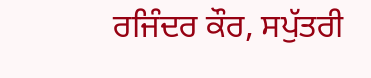ਰਜਿੰਦਰ ਕੌਰ, ਸਪੁੱਤਰੀ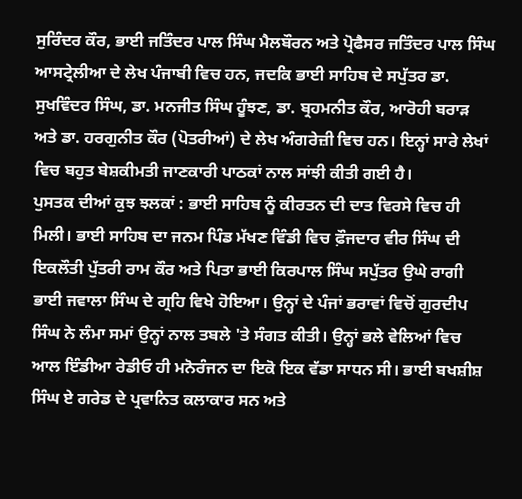ਸੁਰਿੰਦਰ ਕੌਰ, ਭਾਈ ਜਤਿੰਦਰ ਪਾਲ ਸਿੰਘ ਮੈਲਬੌਰਨ ਅਤੇ ਪ੍ਰੋਫੈਸਰ ਜਤਿੰਦਰ ਪਾਲ ਸਿੰਘ ਆਸਟ੍ਰੇਲੀਆ ਦੇ ਲੇਖ ਪੰਜਾਬੀ ਵਿਚ ਹਨ, ਜਦਕਿ ਭਾਈ ਸਾਹਿਬ ਦੇ ਸਪੁੱਤਰ ਡਾ. ਸੁਖਵਿੰਦਰ ਸਿੰਘ, ਡਾ. ਮਨਜੀਤ ਸਿੰਘ ਹੂੰਝਣ, ਡਾ. ਬ੍ਰਹਮਨੀਤ ਕੌਰ, ਆਰੋਹੀ ਬਰਾੜ ਅਤੇ ਡਾ. ਹਰਗੁਨੀਤ ਕੌਰ (ਪੋਤਰੀਆਂ) ਦੇ ਲੇਖ ਅੰਗਰੇਜ਼ੀ ਵਿਚ ਹਨ। ਇਨ੍ਹਾਂ ਸਾਰੇ ਲੇਖਾਂ ਵਿਚ ਬਹੁਤ ਬੇਸ਼ਕੀਮਤੀ ਜਾਣਕਾਰੀ ਪਾਠਕਾਂ ਨਾਲ ਸਾਂਝੀ ਕੀਤੀ ਗਈ ਹੈ।
ਪੁਸਤਕ ਦੀਆਂ ਕੁਝ ਝਲਕਾਂ : ਭਾਈ ਸਾਹਿਬ ਨੂੰ ਕੀਰਤਨ ਦੀ ਦਾਤ ਵਿਰਸੇ ਵਿਚ ਹੀ ਮਿਲੀ। ਭਾਈ ਸਾਹਿਬ ਦਾ ਜਨਮ ਪਿੰਡ ਮੱਖਣ ਵਿੰਡੀ ਵਿਚ ਫ਼ੌਜਦਾਰ ਵੀਰ ਸਿੰਘ ਦੀ ਇਕਲੌਤੀ ਪੁੱਤਰੀ ਰਾਮ ਕੌਰ ਅਤੇ ਪਿਤਾ ਭਾਈ ਕਿਰਪਾਲ ਸਿੰਘ ਸਪੁੱਤਰ ਉਘੇ ਰਾਗੀ ਭਾਈ ਜਵਾਲਾ ਸਿੰਘ ਦੇ ਗ੍ਰਹਿ ਵਿਖੇ ਹੋਇਆ। ਉਨ੍ਹਾਂ ਦੇ ਪੰਜਾਂ ਭਰਾਵਾਂ ਵਿਚੋਂ ਗੁਰਦੀਪ ਸਿੰਘ ਨੇ ਲੰਮਾ ਸਮਾਂ ਉਨ੍ਹਾਂ ਨਾਲ ਤਬਲੇ 'ਤੇ ਸੰਗਤ ਕੀਤੀ। ਉਨ੍ਹਾਂ ਭਲੇ ਵੇਲਿਆਂ ਵਿਚ ਆਲ ਇੰਡੀਆ ਰੇਡੀਓ ਹੀ ਮਨੋਰੰਜਨ ਦਾ ਇਕੋ ਇਕ ਵੱਡਾ ਸਾਧਨ ਸੀ। ਭਾਈ ਬਖਸ਼ੀਸ਼ ਸਿੰਘ ਏ ਗਰੇਡ ਦੇ ਪ੍ਰਵਾਨਿਤ ਕਲਾਕਾਰ ਸਨ ਅਤੇ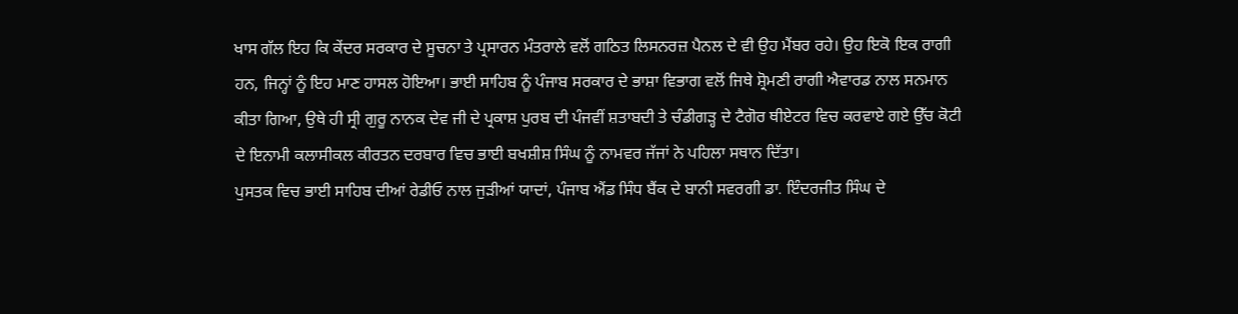ਖਾਸ ਗੱਲ ਇਹ ਕਿ ਕੇਂਦਰ ਸਰਕਾਰ ਦੇ ਸੂਚਨਾ ਤੇ ਪ੍ਰਸਾਰਨ ਮੰਤਰਾਲੇ ਵਲੋਂ ਗਠਿਤ ਲਿਸਨਰਜ਼ ਪੈਨਲ ਦੇ ਵੀ ਉਹ ਮੈਂਬਰ ਰਹੇ। ਉਹ ਇਕੋ ਇਕ ਰਾਗੀ ਹਨ, ਜਿਨ੍ਹਾਂ ਨੂੰ ਇਹ ਮਾਣ ਹਾਸਲ ਹੋਇਆ। ਭਾਈ ਸਾਹਿਬ ਨੂੰ ਪੰਜਾਬ ਸਰਕਾਰ ਦੇ ਭਾਸ਼ਾ ਵਿਭਾਗ ਵਲੋਂ ਜਿਥੇ ਸ਼੍ਰੋਮਣੀ ਰਾਗੀ ਐਵਾਰਡ ਨਾਲ ਸਨਮਾਨ ਕੀਤਾ ਗਿਆ, ਉਥੇ ਹੀ ਸ੍ਰੀ ਗੁਰੂ ਨਾਨਕ ਦੇਵ ਜੀ ਦੇ ਪ੍ਰਕਾਸ਼ ਪੁਰਬ ਦੀ ਪੰਜਵੀਂ ਸ਼ਤਾਬਦੀ ਤੇ ਚੰਡੀਗੜ੍ਹ ਦੇ ਟੈਗੋਰ ਥੀਏਟਰ ਵਿਚ ਕਰਵਾਏ ਗਏ ਉੱਚ ਕੋਟੀ ਦੇ ਇਨਾਮੀ ਕਲਾਸੀਕਲ ਕੀਰਤਨ ਦਰਬਾਰ ਵਿਚ ਭਾਈ ਬਖਸ਼ੀਸ਼ ਸਿੰਘ ਨੂੰ ਨਾਮਵਰ ਜੱਜਾਂ ਨੇ ਪਹਿਲਾ ਸਥਾਨ ਦਿੱਤਾ।
ਪੁਸਤਕ ਵਿਚ ਭਾਈ ਸਾਹਿਬ ਦੀਆਂ ਰੇਡੀਓ ਨਾਲ ਜੁੜੀਆਂ ਯਾਦਾਂ, ਪੰਜਾਬ ਐਂਡ ਸਿੰਧ ਬੈਂਕ ਦੇ ਬਾਨੀ ਸਵਰਗੀ ਡਾ. ਇੰਦਰਜੀਤ ਸਿੰਘ ਦੇ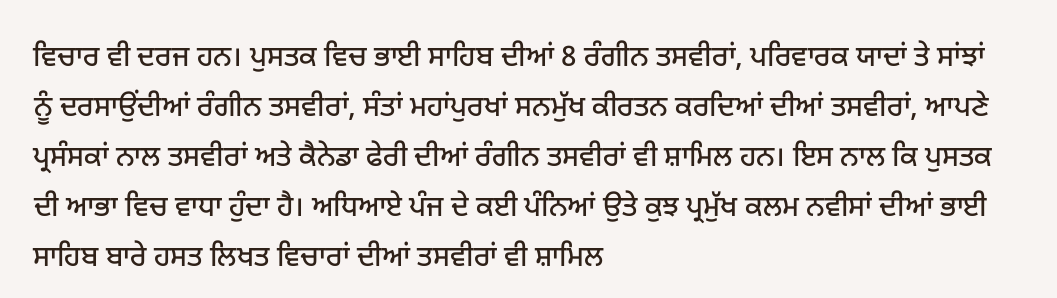ਵਿਚਾਰ ਵੀ ਦਰਜ ਹਨ। ਪੁਸਤਕ ਵਿਚ ਭਾਈ ਸਾਹਿਬ ਦੀਆਂ 8 ਰੰਗੀਨ ਤਸਵੀਰਾਂ, ਪਰਿਵਾਰਕ ਯਾਦਾਂ ਤੇ ਸਾਂਝਾਂ ਨੂੰ ਦਰਸਾਉਂਦੀਆਂ ਰੰਗੀਨ ਤਸਵੀਰਾਂ, ਸੰਤਾਂ ਮਹਾਂਪੁਰਖਾਂ ਸਨਮੁੱਖ ਕੀਰਤਨ ਕਰਦਿਆਂ ਦੀਆਂ ਤਸਵੀਰਾਂ, ਆਪਣੇ ਪ੍ਰਸੰਸਕਾਂ ਨਾਲ ਤਸਵੀਰਾਂ ਅਤੇ ਕੈਨੇਡਾ ਫੇਰੀ ਦੀਆਂ ਰੰਗੀਨ ਤਸਵੀਰਾਂ ਵੀ ਸ਼ਾਮਿਲ ਹਨ। ਇਸ ਨਾਲ ਕਿ ਪੁਸਤਕ ਦੀ ਆਭਾ ਵਿਚ ਵਾਧਾ ਹੁੰਦਾ ਹੈ। ਅਧਿਆਏ ਪੰਜ ਦੇ ਕਈ ਪੰਨਿਆਂ ਉਤੇ ਕੁਝ ਪ੍ਰਮੁੱਖ ਕਲਮ ਨਵੀਸਾਂ ਦੀਆਂ ਭਾਈ ਸਾਹਿਬ ਬਾਰੇ ਹਸਤ ਲਿਖਤ ਵਿਚਾਰਾਂ ਦੀਆਂ ਤਸਵੀਰਾਂ ਵੀ ਸ਼ਾਮਿਲ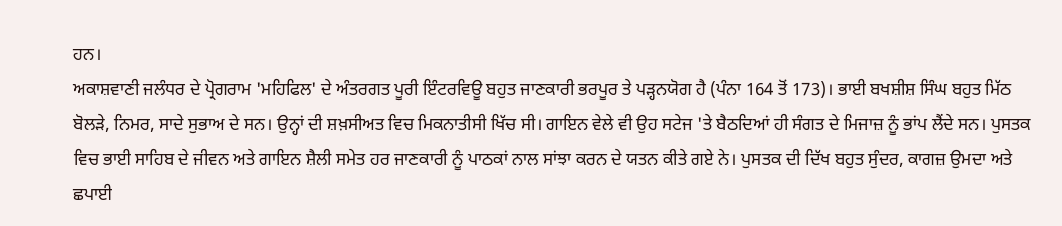ਹਨ।
ਅਕਾਸ਼ਵਾਣੀ ਜਲੰਧਰ ਦੇ ਪ੍ਰੋਗਰਾਮ 'ਮਹਿਫਿਲ' ਦੇ ਅੰਤਰਗਤ ਪੂਰੀ ਇੰਟਰਵਿਊ ਬਹੁਤ ਜਾਣਕਾਰੀ ਭਰਪੂਰ ਤੇ ਪੜ੍ਹਨਯੋਗ ਹੈ (ਪੰਨਾ 164 ਤੋਂ 173)। ਭਾਈ ਬਖਸ਼ੀਸ਼ ਸਿੰਘ ਬਹੁਤ ਮਿੱਠ ਬੋਲੜੇ, ਨਿਮਰ, ਸਾਦੇ ਸੁਭਾਅ ਦੇ ਸਨ। ਉਨ੍ਹਾਂ ਦੀ ਸ਼ਖ਼ਸੀਅਤ ਵਿਚ ਮਿਕਨਾਤੀਸੀ ਖਿੱਚ ਸੀ। ਗਾਇਨ ਵੇਲੇ ਵੀ ਉਹ ਸਟੇਜ 'ਤੇ ਬੈਠਦਿਆਂ ਹੀ ਸੰਗਤ ਦੇ ਮਿਜਾਜ਼ ਨੂੰ ਭਾਂਪ ਲੈਂਦੇ ਸਨ। ਪੁਸਤਕ ਵਿਚ ਭਾਈ ਸਾਹਿਬ ਦੇ ਜੀਵਨ ਅਤੇ ਗਾਇਨ ਸ਼ੈਲੀ ਸਮੇਤ ਹਰ ਜਾਣਕਾਰੀ ਨੂੰ ਪਾਠਕਾਂ ਨਾਲ ਸਾਂਝਾ ਕਰਨ ਦੇ ਯਤਨ ਕੀਤੇ ਗਏ ਨੇ। ਪੁਸਤਕ ਦੀ ਦਿੱਖ ਬਹੁਤ ਸੁੰਦਰ, ਕਾਗਜ਼ ਉਮਦਾ ਅਤੇ ਛਪਾਈ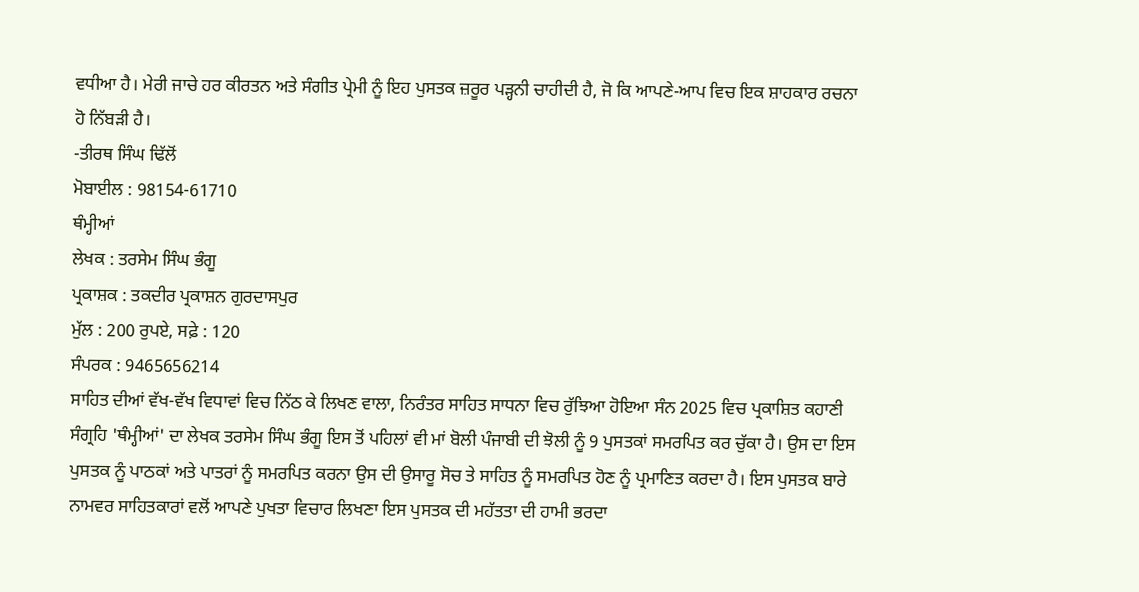ਵਧੀਆ ਹੈ। ਮੇਰੀ ਜਾਚੇ ਹਰ ਕੀਰਤਨ ਅਤੇ ਸੰਗੀਤ ਪ੍ਰੇਮੀ ਨੂੰ ਇਹ ਪੁਸਤਕ ਜ਼ਰੂਰ ਪੜ੍ਹਨੀ ਚਾਹੀਦੀ ਹੈ, ਜੋ ਕਿ ਆਪਣੇ-ਆਪ ਵਿਚ ਇਕ ਸ਼ਾਹਕਾਰ ਰਚਨਾ ਹੋ ਨਿੱਬੜੀ ਹੈ।
-ਤੀਰਥ ਸਿੰਘ ਢਿੱਲੋਂ
ਮੋਬਾਈਲ : 98154-61710
ਥੰਮ੍ਹੀਆਂ
ਲੇਖਕ : ਤਰਸੇਮ ਸਿੰਘ ਭੰਗੂ
ਪ੍ਰਕਾਸ਼ਕ : ਤਕਦੀਰ ਪ੍ਰਕਾਸ਼ਨ ਗੁਰਦਾਸਪੁਰ
ਮੁੱਲ : 200 ਰੁਪਏ, ਸਫ਼ੇ : 120
ਸੰਪਰਕ : 9465656214
ਸਾਹਿਤ ਦੀਆਂ ਵੱਖ-ਵੱਖ ਵਿਧਾਵਾਂ ਵਿਚ ਨਿੱਠ ਕੇ ਲਿਖਣ ਵਾਲਾ, ਨਿਰੰਤਰ ਸਾਹਿਤ ਸਾਧਨਾ ਵਿਚ ਰੁੱਝਿਆ ਹੋਇਆ ਸੰਨ 2025 ਵਿਚ ਪ੍ਰਕਾਸ਼ਿਤ ਕਹਾਣੀ ਸੰਗ੍ਰਹਿ 'ਥੰਮ੍ਹੀਆਂ' ਦਾ ਲੇਖਕ ਤਰਸੇਮ ਸਿੰਘ ਭੰਗੂ ਇਸ ਤੋਂ ਪਹਿਲਾਂ ਵੀ ਮਾਂ ਬੋਲੀ ਪੰਜਾਬੀ ਦੀ ਝੋਲੀ ਨੂੰ 9 ਪੁਸਤਕਾਂ ਸਮਰਪਿਤ ਕਰ ਚੁੱਕਾ ਹੈ। ਉਸ ਦਾ ਇਸ ਪੁਸਤਕ ਨੂੰ ਪਾਠਕਾਂ ਅਤੇ ਪਾਤਰਾਂ ਨੂੰ ਸਮਰਪਿਤ ਕਰਨਾ ਉਸ ਦੀ ਉਸਾਰੂ ਸੋਚ ਤੇ ਸਾਹਿਤ ਨੂੰ ਸਮਰਪਿਤ ਹੋਣ ਨੂੰ ਪ੍ਰਮਾਣਿਤ ਕਰਦਾ ਹੈ। ਇਸ ਪੁਸਤਕ ਬਾਰੇ ਨਾਮਵਰ ਸਾਹਿਤਕਾਰਾਂ ਵਲੋਂ ਆਪਣੇ ਪੁਖਤਾ ਵਿਚਾਰ ਲਿਖਣਾ ਇਸ ਪੁਸਤਕ ਦੀ ਮਹੱਤਤਾ ਦੀ ਹਾਮੀ ਭਰਦਾ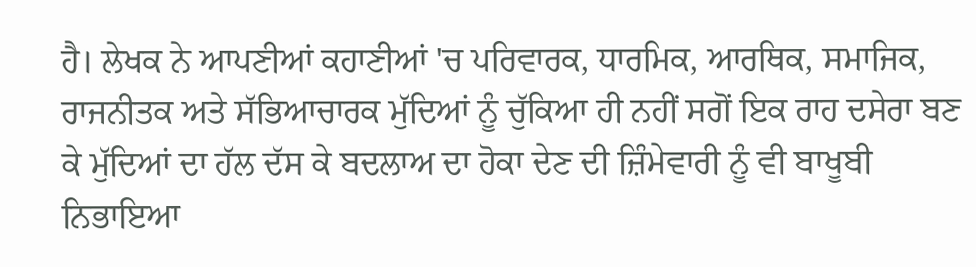ਹੈ। ਲੇਖਕ ਨੇ ਆਪਣੀਆਂ ਕਹਾਣੀਆਂ 'ਚ ਪਰਿਵਾਰਕ, ਧਾਰਮਿਕ, ਆਰਥਿਕ, ਸਮਾਜਿਕ, ਰਾਜਨੀਤਕ ਅਤੇ ਸੱਭਿਆਚਾਰਕ ਮੁੱਦਿਆਂ ਨੂੰ ਚੁੱਕਿਆ ਹੀ ਨਹੀਂ ਸਗੋਂ ਇਕ ਰਾਹ ਦਸੇਰਾ ਬਣ ਕੇ ਮੁੱਦਿਆਂ ਦਾ ਹੱਲ ਦੱਸ ਕੇ ਬਦਲਾਅ ਦਾ ਹੋਕਾ ਦੇਣ ਦੀ ਜ਼ਿੰਮੇਵਾਰੀ ਨੂੰ ਵੀ ਬਾਖੂਬੀ ਨਿਭਾਇਆ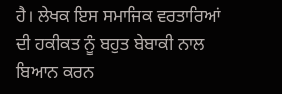ਹੈ। ਲੇਖਕ ਇਸ ਸਮਾਜਿਕ ਵਰਤਾਰਿਆਂ ਦੀ ਹਕੀਕਤ ਨੂੰ ਬਹੁਤ ਬੇਬਾਕੀ ਨਾਲ ਬਿਆਨ ਕਰਨ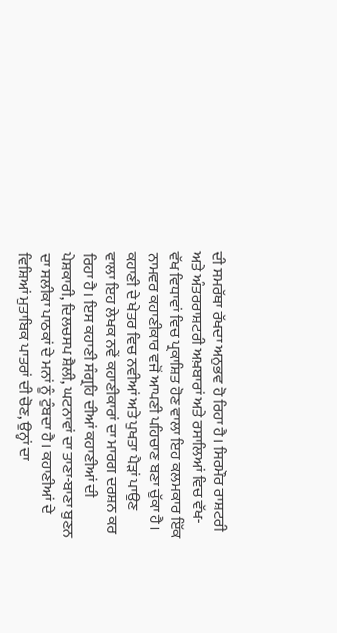ਦੀ ਸਮਰੱਥਾ ਰੱਖਦਾ ਅਨੁਭਵ ਹੋ ਰਿਹਾ ਹੈ। ਸਿਰਮੌਰ ਰਾਸ਼ਟਰੀ ਅਤੇ ਅੰਤਰਰਾਸ਼ਟਰੀ ਅਖ਼ਬਾਰਾਂ ਅਤੇ ਰਸਾਲਿਆਂ ਵਿਚ ਵੱਖ-ਵੱਖ ਵਿਧਾਵਾਂ ਵਿਚ ਪ੍ਰਕਾਸ਼ਿਤ ਹੋਣ ਵਾਲਾ ਇਹ ਕਲਮਕਾਰ ਇੱਕ ਨਾਮਵਰ ਕਹਾਣੀਕਾਰ ਵਜੋਂ ਆਪਣੀ ਪਹਿਚਾਣ ਬਣਾ ਚੁੱਕਾ ਹੈ।
ਕਹਾਣੀ ਦੇ ਖੇਤਰ ਵਿਚ ਨਵੀਆਂ ਅਤੇ ਪੁਖਤਾ ਪੈੜਾਂ ਪਾਉਣ ਵਾਲਾ ਇਹ ਲੇਖਕ ਨਵੇਂ ਕਹਾਣੀਕਾਰਾਂ ਦਾ ਮਾਰਗ ਦਰਸ਼ਨ ਕਰ ਰਿਹਾ ਹੈ। ਇਸ ਕਹਾਣੀ ਸੰਗ੍ਰਹਿ ਦੀਆਂ ਕਹਾਣੀਆਂ ਦੀ ਪੇਸ਼ਕਾਰੀ, ਦਿਲਚਸਪ ਸ਼ੈਲੀ, ਘਟਨਾਵਾਂ ਦਾ ਤਾਣਾ-ਬਾਣਾ ਬੁਣਨ ਦਾ ਸਲੀਕਾ ਪਾਠਕਾਂ ਦੇ ਮਨਾਂ ਨੂੰ ਟੁੰਬਦਾ ਹੈ। ਕਹਾਣੀਆਂ ਦੇ ਵਿਸ਼ਿਆਂ ਮੁਤਾਬਿਕ ਪਾਤਰਾਂ ਦੀ ਚੋਣ, ਉਨ੍ਹਾਂ ਦਾ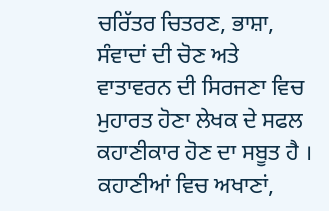ਚਰਿੱਤਰ ਚਿਤਰਣ, ਭਾਸ਼ਾ, ਸੰਵਾਦਾਂ ਦੀ ਚੋਣ ਅਤੇ ਵਾਤਾਵਰਨ ਦੀ ਸਿਰਜਣਾ ਵਿਚ ਮੁਹਾਰਤ ਹੋਣਾ ਲੇਖਕ ਦੇ ਸਫਲ ਕਹਾਣੀਕਾਰ ਹੋਣ ਦਾ ਸਬੂਤ ਹੈ । ਕਹਾਣੀਆਂ ਵਿਚ ਅਖਾਣਾਂ,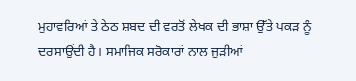ਮੁਹਾਵਰਿਆਂ ਤੇ ਠੇਠ ਸ਼ਬਦ ਦੀ ਵਰਤੋਂ ਲੇਖਕ ਦੀ ਭਾਸ਼ਾ ਉੱਤੇ ਪਕੜ ਨੂੰ ਦਰਸਾਉਂਦੀ ਹੈ। ਸਮਾਜਿਕ ਸਰੋਕਾਰਾਂ ਨਾਲ ਜੁੜੀਆਂ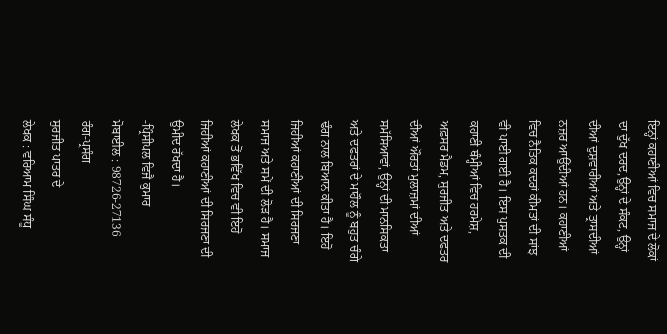ਇਨ੍ਹਾਂ ਕਹਾਣੀਆਂ ਵਿਚ ਸਮਾਜ ਦੇ ਲੋਕਾਂ ਦਾ ਦੁੱਖ ਦਰਦ,ਉਨ੍ਹਾਂ ਦੇ ਸੰਕਟ, ਉਨ੍ਹਾਂ ਦੀਆਂ ਦੁਸ਼ਵਾਰੀਆਂ ਅਤੇ ਤ੍ਰਾਸਦੀਆਂ ਨਜ਼ਰ ਆਉਂਦੀਆਂ ਹਨ। ਕਹਾਣੀਆਂ ਵਿਚ ਨੈਤਿਕ ਕਦਰਾਂ ਕੀਮਤਾਂ ਦੀ ਸਾਂਝ ਵੀ ਪਾਈ ਗਈ ਹੈ। ਇਸ ਪੁਸਤਕ ਦੀ ਕਹਾਣੀ ਥੰਮ੍ਹੀਆਂ ਵਿਚ ਹਰਮੇਸ਼, ਅਫ਼ਸਰ ਮੈਡਮ, ਸੁਰਜੀਤ ਅਤੇ ਦਫਤਰ ਦੀਆਂ ਔਰਤਾਂ ਮੁਲਾਜ਼ਮਾਂ ਦੀਆਂ ਸਮੱਸਿਆਵਾਂ, ਉਨ੍ਹਾਂ ਦੀ ਮਾਨਸਿਕਤਾ ਅਤੇ ਦਫਤਰਾਂ ਦੇ ਮਾਹੌਲ ਨੂੰ ਬਹੁਤ ਚੰਗੇ ਢੰਗ ਨਾਲ ਬਿਆਨ ਕੀਤਾ ਹੈ। ਇਹੋ ਜਿਹੀਆਂ ਕਹਾਣੀਆਂ ਦੀ ਸਿਰਜਣਾ ਸਮਾਜ ਅਤੇ ਸਮੇਂ ਦੀ ਲੋੜ ਹੈ। ਸਮਾਜ ਲੇਖਕ ਤੋਂ ਭਵਿੱਖ ਵਿਚ ਵੀ ਇਹੋ ਜਿਹੀਆਂ ਕਹਾਣੀਆਂ ਦੀ ਸਿਰਜਣਾ ਦੀ ਉਮੀਦ ਰੱਖਦਾ ਹੈ।
-ਪ੍ਰਿੰਸੀਪਲ ਵਿਜੈ ਕੁਮਾਰ
ਮੋਬਾਈਲ : 98726-27136
ਰੰਗ-ਪ੍ਰਸੰਗ
ਸੁਰਜੀਤ ਪਾਤਰ ਦੇ
ਲੇਖਕ : ਵਰਿਆਮ ਸਿੰਘ ਸੰਧੂ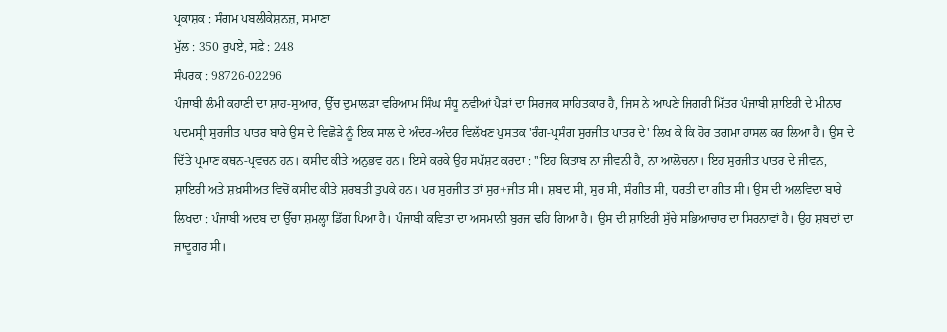ਪ੍ਰਕਾਸ਼ਕ : ਸੰਗਮ ਪਬਲੀਕੇਸ਼ਨਜ਼, ਸਮਾਣਾ
ਮੁੱਲ : 350 ਰੁਪਏ, ਸਫ਼ੇ : 248
ਸੰਪਰਕ : 98726-02296
ਪੰਜਾਬੀ ਲੰਮੀ ਕਹਾਣੀ ਦਾ ਸ਼ਾਹ-ਸੁਆਰ, ਉੱਚ ਦੁਮਾਲੜਾ ਵਰਿਆਮ ਸਿੰਘ ਸੰਧੂ ਨਵੀਆਂ ਪੈੜਾਂ ਦਾ ਸਿਰਜਕ ਸਾਹਿਤਕਾਰ ਹੈ, ਜਿਸ ਨੇ ਆਪਣੇ ਜਿਗਰੀ ਮਿੱਤਰ ਪੰਜਾਬੀ ਸ਼ਾਇਰੀ ਦੇ ਮੀਨਾਰ ਪਦਮਸ੍ਰੀ ਸੁਰਜੀਤ ਪਾਤਰ ਬਾਰੇ ਉਸ ਦੇ ਵਿਛੋੜੇ ਨੂੰ ਇਕ ਸਾਲ ਦੇ ਅੰਦਰ-ਅੰਦਰ ਵਿਲੱਖਣ ਪੁਸਤਕ 'ਰੰਗ-ਪ੍ਰਸੰਗ ਸੁਰਜੀਤ ਪਾਤਰ ਦੇ' ਲਿਖ ਕੇ ਕਿ ਹੋਰ ਤਗਮਾ ਹਾਸਲ ਕਰ ਲਿਆ ਹੈ। ਉਸ ਦੇ ਦਿੱਤੇ ਪ੍ਰਮਾਣ ਕਥਨ-ਪ੍ਰਵਚਨ ਹਨ। ਕਸੀਦ ਕੀਤੇ ਅਨੁਭਵ ਹਨ। ਇਸੇ ਕਰਕੇ ਉਹ ਸਪੱਸ਼ਟ ਕਰਦਾ : ''ਇਹ ਕਿਤਾਬ ਨਾ ਜੀਵਨੀ ਹੈ, ਨਾ ਆਲੋਚਨਾ। ਇਹ ਸੁਰਜੀਤ ਪਾਤਰ ਦੇ ਜੀਵਨ, ਸ਼ਾਇਰੀ ਅਤੇ ਸ਼ਖ਼ਸੀਅਤ ਵਿਚੋਂ ਕਸੀਦ ਕੀਤੇ ਸ਼ਰਬਤੀ ਤੁਪਕੇ ਹਨ। ਪਰ ਸੁਰਜੀਤ ਤਾਂ ਸੁਰ+ਜੀਤ ਸੀ। ਸ਼ਬਦ ਸੀ, ਸੁਰ ਸੀ, ਸੰਗੀਤ ਸੀ, ਧਰਤੀ ਦਾ ਗੀਤ ਸੀ। ਉਸ ਦੀ ਅਲਵਿਦਾ ਬਾਰੇ ਲਿਖਦਾ : ਪੰਜਾਬੀ ਅਦਬ ਦਾ ਉੱਚਾ ਸ਼ਮਲ੍ਹਾ ਡਿੱਗ ਪਿਆ ਹੈ। ਪੰਜਾਬੀ ਕਵਿਤਾ ਦਾ ਅਸਮਾਨੀ ਬੁਰਜ ਢਹਿ ਗਿਆ ਹੈ। ਉਸ ਦੀ ਸ਼ਾਇਰੀ ਸੁੱਚੇ ਸਭਿਆਚਾਰ ਦਾ ਸਿਰਨਾਵਾਂ ਹੈ। ਉਹ ਸ਼ਬਦਾਂ ਦਾ ਜਾਦੂਗਰ ਸੀ।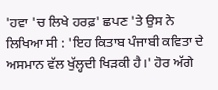'ਹਵਾ 'ਚ ਲਿਖੇ ਹਰਫ਼' ਛਪਣ 'ਤੇ ਉਸ ਨੇ ਲਿਖਿਆ ਸੀ : 'ਇਹ ਕਿਤਾਬ ਪੰਜਾਬੀ ਕਵਿਤਾ ਦੇ ਅਸਮਾਨ ਵੱਲ ਖੁੱਲ੍ਹਦੀ ਖਿੜਕੀ ਹੈ।' ਹੋਰ ਅੱਗੇ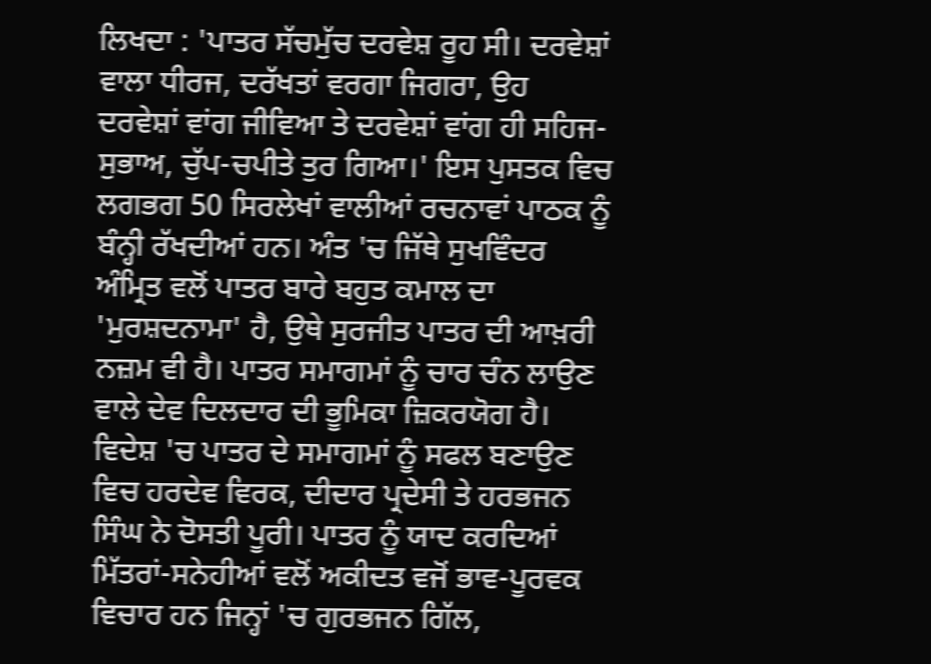ਲਿਖਦਾ : 'ਪਾਤਰ ਸੱਚਮੁੱਚ ਦਰਵੇਸ਼ ਰੂਹ ਸੀ। ਦਰਵੇਸ਼ਾਂ ਵਾਲਾ ਧੀਰਜ, ਦਰੱਖਤਾਂ ਵਰਗਾ ਜਿਗਰਾ, ਉਹ ਦਰਵੇਸ਼ਾਂ ਵਾਂਗ ਜੀਵਿਆ ਤੇ ਦਰਵੇਸ਼ਾਂ ਵਾਂਗ ਹੀ ਸਹਿਜ-ਸੁਭਾਅ, ਚੁੱਪ-ਚਪੀਤੇ ਤੁਰ ਗਿਆ।' ਇਸ ਪੁਸਤਕ ਵਿਚ ਲਗਭਗ 50 ਸਿਰਲੇਖਾਂ ਵਾਲੀਆਂ ਰਚਨਾਵਾਂ ਪਾਠਕ ਨੂੰ ਬੰਨ੍ਹੀ ਰੱਖਦੀਆਂ ਹਨ। ਅੰਤ 'ਚ ਜਿੱਥੇ ਸੁਖਵਿੰਦਰ ਅੰਮ੍ਰਿਤ ਵਲੋਂ ਪਾਤਰ ਬਾਰੇ ਬਹੁਤ ਕਮਾਲ ਦਾ 'ਮੁਰਸ਼ਦਨਾਮਾ' ਹੈ, ਉਥੇ ਸੁਰਜੀਤ ਪਾਤਰ ਦੀ ਆਖ਼ਰੀ ਨਜ਼ਮ ਵੀ ਹੈ। ਪਾਤਰ ਸਮਾਗਮਾਂ ਨੂੰ ਚਾਰ ਚੰਨ ਲਾਉਣ ਵਾਲੇ ਦੇਵ ਦਿਲਦਾਰ ਦੀ ਭੂਮਿਕਾ ਜ਼ਿਕਰਯੋਗ ਹੈ।
ਵਿਦੇਸ਼ 'ਚ ਪਾਤਰ ਦੇ ਸਮਾਗਮਾਂ ਨੂੰ ਸਫਲ ਬਣਾਉਣ ਵਿਚ ਹਰਦੇਵ ਵਿਰਕ, ਦੀਦਾਰ ਪ੍ਰਦੇਸੀ ਤੇ ਹਰਭਜਨ ਸਿੰਘ ਨੇ ਦੋਸਤੀ ਪੂਰੀ। ਪਾਤਰ ਨੂੰ ਯਾਦ ਕਰਦਿਆਂ ਮਿੱਤਰਾਂ-ਸਨੇਹੀਆਂ ਵਲੋਂ ਅਕੀਦਤ ਵਜੋਂ ਭਾਵ-ਪੂਰਵਕ ਵਿਚਾਰ ਹਨ ਜਿਨ੍ਹਾਂ 'ਚ ਗੁਰਭਜਨ ਗਿੱਲ,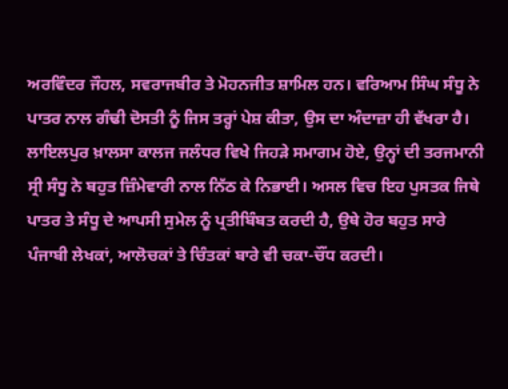ਅਰਵਿੰਦਰ ਜੌਹਲ, ਸਵਰਾਜਬੀਰ ਤੇ ਮੋਹਨਜੀਤ ਸ਼ਾਮਿਲ ਹਨ। ਵਰਿਆਮ ਸਿੰਘ ਸੰਧੂ ਨੇ ਪਾਤਰ ਨਾਲ ਗੰਢੀ ਦੋਸਤੀ ਨੂੰ ਜਿਸ ਤਰ੍ਹਾਂ ਪੇਸ਼ ਕੀਤਾ, ਉਸ ਦਾ ਅੰਦਾਜ਼ਾ ਹੀ ਵੱਖਰਾ ਹੈ। ਲਾਇਲਪੁਰ ਖ਼ਾਲਸਾ ਕਾਲਜ ਜਲੰਧਰ ਵਿਖੇ ਜਿਹੜੇ ਸਮਾਗਮ ਹੋਏ, ਉਨ੍ਹਾਂ ਦੀ ਤਰਜਮਾਨੀ ਸ੍ਰੀ ਸੰਧੂ ਨੇ ਬਹੁਤ ਜ਼ਿੰਮੇਵਾਰੀ ਨਾਲ ਨਿੱਠ ਕੇ ਨਿਭਾਈ। ਅਸਲ ਵਿਚ ਇਹ ਪੁਸਤਕ ਜਿਥੇ ਪਾਤਰ ਤੇ ਸੰਧੂ ਦੇ ਆਪਸੀ ਸੁਮੇਲ ਨੂੰ ਪ੍ਰਤੀਬਿੰਬਤ ਕਰਦੀ ਹੈ, ਉਥੇ ਹੋਰ ਬਹੁਤ ਸਾਰੇ ਪੰਜਾਬੀ ਲੇਖਕਾਂ, ਆਲੋਚਕਾਂ ਤੇ ਚਿੰਤਕਾਂ ਬਾਰੇ ਵੀ ਚਕਾ-ਚੌਂਧ ਕਰਦੀ।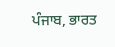ਪੰਜਾਬ, ਭਾਰਤ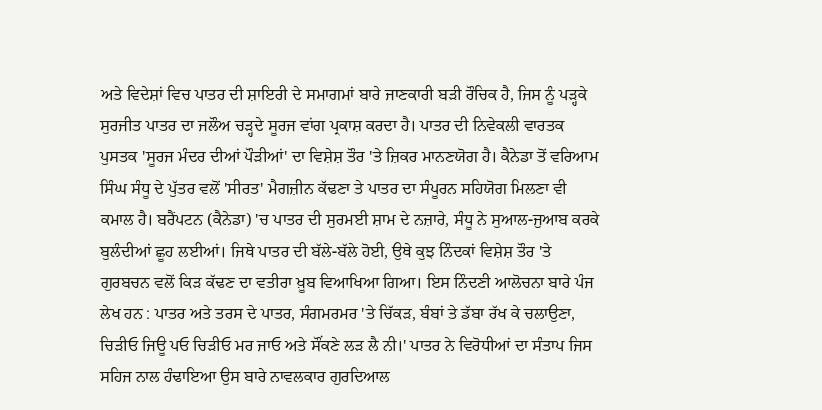ਅਤੇ ਵਿਦੇਸ਼ਾਂ ਵਿਚ ਪਾਤਰ ਦੀ ਸ਼ਾਇਰੀ ਦੇ ਸਮਾਗਮਾਂ ਬਾਰੇ ਜਾਣਕਾਰੀ ਬੜੀ ਰੌਚਿਕ ਹੈ, ਜਿਸ ਨੂੰ ਪੜ੍ਹਕੇ ਸੁਰਜੀਤ ਪਾਤਰ ਦਾ ਜਲੌਅ ਚੜ੍ਹਦੇ ਸੂਰਜ ਵਾਂਗ ਪ੍ਰਕਾਸ਼ ਕਰਦਾ ਹੈ। ਪਾਤਰ ਦੀ ਨਿਵੇਕਲੀ ਵਾਰਤਕ ਪੁਸਤਕ 'ਸੂਰਜ ਮੰਦਰ ਦੀਆਂ ਪੌੜੀਆਂ' ਦਾ ਵਿਸ਼ੇਸ਼ ਤੌਰ 'ਤੇ ਜ਼ਿਕਰ ਮਾਨਣਯੋਗ ਹੈ। ਕੈਨੇਡਾ ਤੋਂ ਵਰਿਆਮ ਸਿੰਘ ਸੰਧੂ ਦੇ ਪੁੱਤਰ ਵਲੋਂ 'ਸੀਰਤ' ਮੈਗਜ਼ੀਨ ਕੱਢਣਾ ਤੇ ਪਾਤਰ ਦਾ ਸੰਪੂਰਨ ਸਹਿਯੋਗ ਮਿਲਣਾ ਵੀ ਕਮਾਲ ਹੈ। ਬਰੈਂਪਟਨ (ਕੈਨੇਡਾ) 'ਚ ਪਾਤਰ ਦੀ ਸੁਰਮਈ ਸ਼ਾਮ ਦੇ ਨਜ਼ਾਰੇ, ਸੰਧੂ ਨੇ ਸੁਆਲ-ਜੁਆਬ ਕਰਕੇ ਬੁਲੰਦੀਆਂ ਛੂਹ ਲਈਆਂ। ਜਿਥੇ ਪਾਤਰ ਦੀ ਬੱਲੇ-ਬੱਲੇ ਹੋਈ, ਉਥੇ ਕੁਝ ਨਿੰਦਕਾਂ ਵਿਸ਼ੇਸ਼ ਤੌਰ 'ਤੇ ਗੁਰਬਚਨ ਵਲੋਂ ਕਿੜ ਕੱਢਣ ਦਾ ਵਤੀਰਾ ਖ਼ੂਬ ਵਿਆਖਿਆ ਗਿਆ। ਇਸ ਨਿੰਦਣੀ ਆਲੋਚਨਾ ਬਾਰੇ ਪੰਜ ਲੇਖ ਹਨ : ਪਾਤਰ ਅਤੇ ਤਰਸ ਦੇ ਪਾਤਰ, ਸੰਗਮਰਮਰ 'ਤੇ ਚਿੱਕੜ, ਬੰਬਾਂ ਤੇ ਡੱਬਾ ਰੱਖ ਕੇ ਚਲਾਉਣਾ, ਚਿੜੀਓ ਜਿਊ ਪਓ ਚਿੜੀਓ ਮਰ ਜਾਓ ਅਤੇ ਸੌਂਕਣੇ ਲੜ ਲੈ ਨੀ।' ਪਾਤਰ ਨੇ ਵਿਰੋਧੀਆਂ ਦਾ ਸੰਤਾਪ ਜਿਸ ਸਹਿਜ ਨਾਲ ਹੰਢਾਇਆ ਉਸ ਬਾਰੇ ਨਾਵਲਕਾਰ ਗੁਰਦਿਆਲ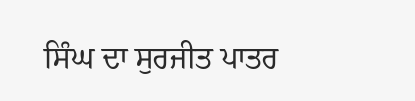ਸਿੰਘ ਦਾ ਸੁਰਜੀਤ ਪਾਤਰ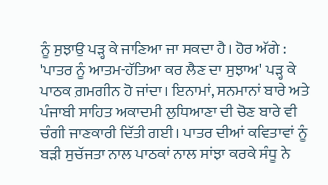ਨੂੰ ਸੁਝਾਉ ਪੜ੍ਹ ਕੇ ਜਾਣਿਆ ਜਾ ਸਕਦਾ ਹੈ। ਹੋਰ ਅੱਗੇ : 'ਪਾਤਰ ਨੂੰ ਆਤਮ-ਹੱਤਿਆ ਕਰ ਲੈਣ ਦਾ ਸੁਝਾਅ' ਪੜ੍ਹ ਕੇ ਪਾਠਕ ਗ਼ਮਗੀਨ ਹੋ ਜਾਂਦਾ। ਇਨਾਮਾਂ, ਸਨਮਾਨਾਂ ਬਾਰੇ ਅਤੇ ਪੰਜਾਬੀ ਸਾਹਿਤ ਅਕਾਦਮੀ ਲੁਧਿਆਣਾ ਦੀ ਚੋਣ ਬਾਰੇ ਵੀ ਚੰਗੀ ਜਾਣਕਾਰੀ ਦਿੱਤੀ ਗਈ। ਪਾਤਰ ਦੀਆਂ ਕਵਿਤਾਵਾਂ ਨੂੰ ਬੜੀ ਸੁਚੱਜਤਾ ਨਾਲ ਪਾਠਕਾਂ ਨਾਲ ਸਾਂਝਾ ਕਰਕੇ ਸੰਧੂ ਨੇ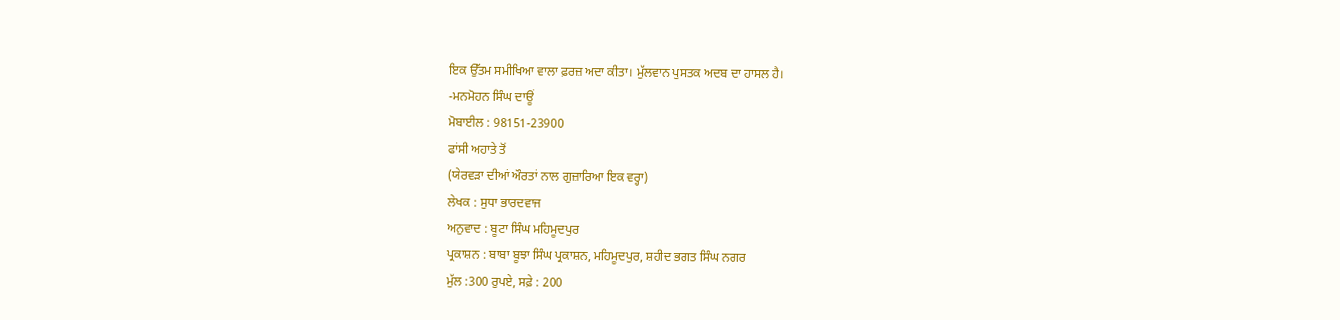ਇਕ ਉੱਤਮ ਸਮੀਖਿਆ ਵਾਲਾ ਫ਼ਰਜ਼ ਅਦਾ ਕੀਤਾ। ਮੁੱਲਵਾਨ ਪੁਸਤਕ ਅਦਬ ਦਾ ਹਾਸਲ ਹੈ।
-ਮਨਮੋਹਨ ਸਿੰਘ ਦਾਊਂ
ਮੋਬਾਈਲ : 98151-23900
ਫਾਂਸੀ ਅਹਾਤੇ ਤੋਂ
(ਯੇਰਵੜਾ ਦੀਆਂ ਔਰਤਾਂ ਨਾਲ ਗੁਜ਼ਾਰਿਆ ਇਕ ਵਰ੍ਹਾ)
ਲੇਖਕ : ਸੁਧਾ ਭਾਰਦਵਾਜ
ਅਨੁਵਾਦ : ਬੂਟਾ ਸਿੰਘ ਮਹਿਮੂਦਪੁਰ
ਪ੍ਰਕਾਸ਼ਨ : ਬਾਬਾ ਬੂਝਾ ਸਿੰਘ ਪ੍ਰਕਾਸ਼ਨ, ਮਹਿਮੂਦਪੁਰ, ਸ਼ਹੀਦ ਭਗਤ ਸਿੰਘ ਨਗਰ
ਮੁੱਲ :300 ਰੁਪਏ, ਸਫ਼ੇ : 200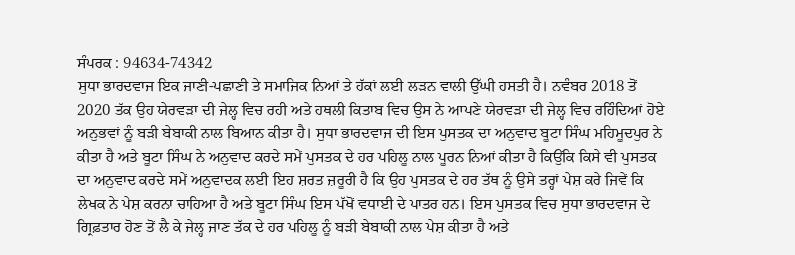ਸੰਪਰਕ : 94634-74342
ਸੁਧਾ ਭਾਰਦਵਾਜ ਇਕ ਜਾਣੀ-ਪਛਾਣੀ ਤੇ ਸਮਾਜਿਕ ਨਿਆਂ ਤੇ ਹੱਕਾਂ ਲਈ ਲੜਨ ਵਾਲੀ ਉੱਘੀ ਹਸਤੀ ਹੈ। ਨਵੰਬਰ 2018 ਤੋਂ 2020 ਤੱਕ ਉਹ ਯੇਰਵੜਾ ਦੀ ਜੇਲ੍ਹ ਵਿਚ ਰਹੀ ਅਤੇ ਹਥਲੀ ਕਿਤਾਬ ਵਿਚ ਉਸ ਨੇ ਆਪਣੇ ਯੇਰਵੜਾ ਦੀ ਜੇਲ੍ਹ ਵਿਚ ਰਹਿੰਦਿਆਂ ਹੋਏ ਅਨੁਭਵਾਂ ਨੂੰ ਬੜੀ ਬੇਬਾਕੀ ਨਾਲ ਬਿਆਨ ਕੀਤਾ ਹੈ। ਸੁਧਾ ਭਾਰਦਵਾਜ ਦੀ ਇਸ ਪੁਸਤਕ ਦਾ ਅਨੁਵਾਦ ਬੂਟਾ ਸਿੰਘ ਮਹਿਮੂਦਪੁਰ ਨੇ ਕੀਤਾ ਹੈ ਅਤੇ ਬੂਟਾ ਸਿੰਘ ਨੇ ਅਨੁਵਾਦ ਕਰਦੇ ਸਮੇਂ ਪੁਸਤਕ ਦੇ ਹਰ ਪਹਿਲੂ ਨਾਲ ਪੂਰਨ ਨਿਆਂ ਕੀਤਾ ਹੈ ਕਿਉਂਕਿ ਕਿਸੇ ਵੀ ਪੁਸਤਕ ਦਾ ਅਨੁਵਾਦ ਕਰਦੇ ਸਮੇਂ ਅਨੁਵਾਦਕ ਲਈ ਇਹ ਸ਼ਰਤ ਜ਼ਰੂਰੀ ਹੈ ਕਿ ਉਹ ਪੁਸਤਕ ਦੇ ਹਰ ਤੱਥ ਨੂੰ ਉਸੇ ਤਰ੍ਹਾਂ ਪੇਸ਼ ਕਰੇ ਜਿਵੇਂ ਕਿ ਲੇਖਕ ਨੇ ਪੇਸ਼ ਕਰਨਾ ਚਾਹਿਆ ਹੈ ਅਤੇ ਬੂਟਾ ਸਿੰਘ ਇਸ ਪੱਖੋਂ ਵਧਾਈ ਦੇ ਪਾਤਰ ਹਨ। ਇਸ ਪੁਸਤਕ ਵਿਚ ਸੁਧਾ ਭਾਰਦਵਾਜ ਦੇ ਗ੍ਰਿਫ਼ਤਾਰ ਹੋਣ ਤੋਂ ਲੈ ਕੇ ਜੇਲ੍ਹ ਜਾਣ ਤੱਕ ਦੇ ਹਰ ਪਹਿਲੂ ਨੂੰ ਬੜੀ ਬੇਬਾਕੀ ਨਾਲ ਪੇਸ਼ ਕੀਤਾ ਹੈ ਅਤੇ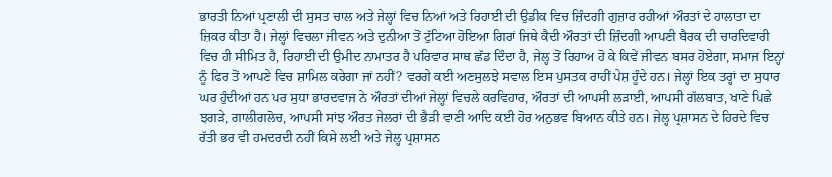ਭਾਰਤੀ ਨਿਆਂ ਪ੍ਰਣਾਲੀ ਦੀ ਸੁਸਤ ਚਾਲ ਅਤੇ ਜੇਲ੍ਹਾਂ ਵਿਚ ਨਿਆਂ ਅਤੇ ਰਿਹਾਈ ਦੀ ਉਡੀਕ ਵਿਚ ਜ਼ਿੰਦਗੀ ਗੁਜ਼ਾਰ ਰਹੀਆਂ ਔਰਤਾਂ ਦੇ ਹਾਲਾਤਾ ਦਾ ਜ਼ਿਕਰ ਕੀਤਾ ਹੈ। ਜੇਲ੍ਹਾਂ ਵਿਚਲਾ ਜੀਵਨ ਅਤੇ ਦੁਨੀਆ ਤੋਂ ਟੁੱਟਿਆ ਹੋਇਆ ਗਿਰਾਂ ਜਿਥੇ ਕੈਦੀ ਔਰਤਾਂ ਦੀ ਜ਼ਿੰਦਗੀ ਆਪਣੀ ਬੈਰਕ ਦੀ ਚਾਰਦਿਵਾਰੀ ਵਿਚ ਹੀ ਸੀਮਿਤ ਹੈ, ਰਿਹਾਈ ਦੀ ਉਮੀਦ ਨਾਮਾਤਰ ਹੈ ਪਰਿਵਾਰ ਸਾਥ ਛੱਡ ਦਿੰਦਾ ਹੈ, ਜੇਲ੍ਹ ਤੋਂ ਰਿਹਾਅ ਹੋ ਕੇ ਕਿਵੇਂ ਜੀਵਨ ਬਸਰ ਹੋਏਗਾ, ਸਮਾਜ ਇਨ੍ਹਾਂ ਨੂੰ ਫਿਰ ਤੋਂ ਆਪਣੇ ਵਿਚ ਸ਼ਾਮਿਲ ਕਰੇਗਾ ਜਾਂ ਨਹੀਂ? ਵਰਗੇ ਕਈ ਅਣਸੁਲਝੇ ਸਵਾਲ ਇਸ ਪੁਸਤਕ ਰਾਹੀਂ ਪੇਸ਼ ਹੂੰਦੇ ਹਨ। ਜੇਲ੍ਹਾਂ ਇਕ ਤਰ੍ਹਾਂ ਦਾ ਸੁਧਾਰ ਘਰ ਹੁੰਦੀਆਂ ਹਨ ਪਰ ਸੁਧਾ ਭਾਰਦਵਾਜ ਨੇ ਔਰਤਾਂ ਦੀਆਂ ਜੇਲ੍ਹਾਂ ਵਿਚਲੇ ਕਰਵਿਹਾਰ, ਔਰਤਾਂ ਦੀ ਆਪਸੀ ਲੜਾਈ, ਆਪਸੀ ਗੱਲਬਾਤ, ਖਾਣੇ ਪਿਛੇ ਝਗੜੇ, ਗਾਲੀਗਲੋਚ, ਆਪਸੀ ਸਾਂਝ ਔਰਤ ਜੇਲਰਾਂ ਦੀ ਭੈੜੀ ਵਾਣੀ ਆਦਿ ਕਈ ਹੋਰ ਅਨੁਭਵ ਬਿਆਨ ਕੀਤੇ ਹਨ। ਜੇਲ੍ਹ ਪ੍ਰਸ਼ਾਸਨ ਦੇ ਹਿਰਦੇ ਵਿਚ ਰੱਤੀ ਭਰ ਵੀ ਹਮਦਰਦੀ ਨਹੀਂ ਕਿਸੇ ਲਈ ਅਤੇ ਜੇਲ੍ਹ ਪ੍ਰਸ਼ਾਸਨ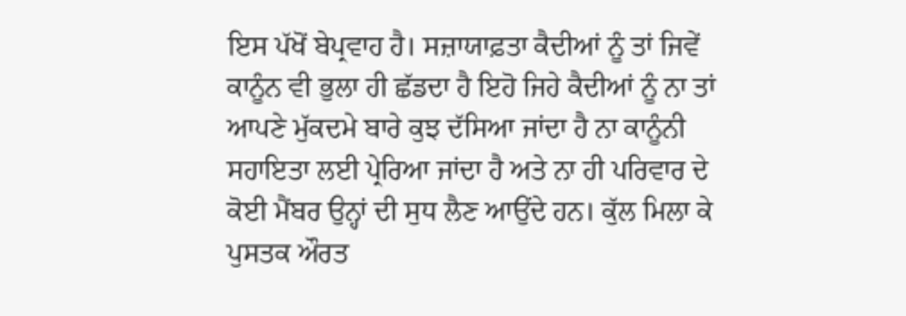ਇਸ ਪੱਖੋਂ ਬੇਪ੍ਰਵਾਹ ਹੈ। ਸਜ਼ਾਯਾਫ਼ਤਾ ਕੈਦੀਆਂ ਨੂੰ ਤਾਂ ਜਿਵੇਂ ਕਾਨੂੰਨ ਵੀ ਭੁਲਾ ਹੀ ਛੱਡਦਾ ਹੈ ਇਹੋ ਜਿਹੇ ਕੈਦੀਆਂ ਨੂੰ ਨਾ ਤਾਂ ਆਪਣੇ ਮੁੱਕਦਮੇ ਬਾਰੇ ਕੁਝ ਦੱਸਿਆ ਜਾਂਦਾ ਹੈ ਨਾ ਕਾਨੂੰਨੀ ਸਹਾਇਤਾ ਲਈ ਪ੍ਰੇਰਿਆ ਜਾਂਦਾ ਹੈ ਅਤੇ ਨਾ ਹੀ ਪਰਿਵਾਰ ਦੇ ਕੋਈ ਮੈਂਬਰ ਉਨ੍ਹਾਂ ਦੀ ਸੁਧ ਲੈਣ ਆਉਂਦੇ ਹਨ। ਕੁੱਲ ਮਿਲਾ ਕੇ ਪੁਸਤਕ ਔਰਤ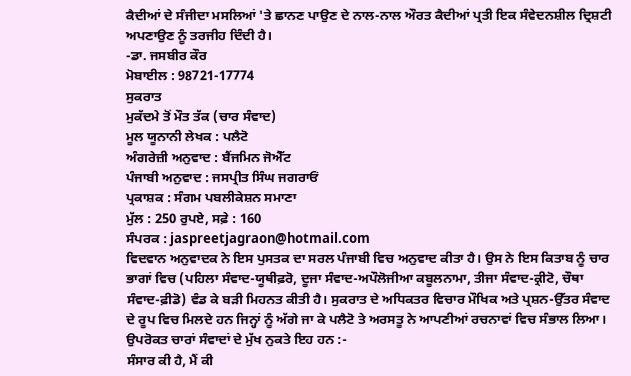ਕੈਦੀਆਂ ਦੇ ਸੰਜੀਦਾ ਮਸਲਿਆਂ 'ਤੇ ਛਾਨਣ ਪਾਉਣ ਦੇ ਨਾਲ-ਨਾਲ ਔਰਤ ਕੈਦੀਆਂ ਪ੍ਰਤੀ ਇਕ ਸੰਵੇਦਨਸ਼ੀਲ ਦ੍ਰਿਸ਼ਟੀ ਅਪਣਾਉਣ ਨੂੰ ਤਰਜੀਹ ਦਿੰਦੀ ਹੈ।
-ਡਾ. ਜਸਬੀਰ ਕੌਰ
ਮੋਬਾਈਲ : 98721-17774
ਸੁਕਰਾਤ
ਮੁਕੱਦਮੇ ਤੋਂ ਮੌਤ ਤੱਕ (ਚਾਰ ਸੰਵਾਦ)
ਮੂਲ ਯੂਨਾਨੀ ਲੇਖਕ : ਪਲੈਟੋ
ਅੰਗਰੇਜ਼ੀ ਅਨੁਵਾਦ : ਬੈਂਜਮਿਨ ਜੋਐੱਟ
ਪੰਜਾਬੀ ਅਨੁਵਾਦ : ਜਸਪ੍ਰੀਤ ਸਿੰਘ ਜਗਰਾਓਂ
ਪ੍ਰਕਾਸ਼ਕ : ਸੰਗਮ ਪਬਲੀਕੇਸ਼ਨ ਸਮਾਣਾ
ਮੁੱਲ : 250 ਰੁਪਏ, ਸਫ਼ੇ : 160
ਸੰਪਰਕ : jaspreetjagraon@hotmail.com
ਵਿਦਵਾਨ ਅਨੁਵਾਦਕ ਨੇ ਇਸ ਪੁਸਤਕ ਦਾ ਸਰਲ ਪੰਜਾਬੀ ਵਿਚ ਅਨੁਵਾਦ ਕੀਤਾ ਹੈ। ਉਸ ਨੇ ਇਸ ਕਿਤਾਬ ਨੂੰ ਚਾਰ ਭਾਗਾਂ ਵਿਚ (ਪਹਿਲਾ ਸੰਵਾਦ-ਯੂਥੀਫ਼ਰੋ, ਦੂਜਾ ਸੰਵਾਦ-ਅਪੌਲੋਜੀਆ ਕਬੂਲਨਾਮਾ, ਤੀਜਾ ਸੰਵਾਦ-ਕ੍ਰੀਟੋ, ਚੌਥਾ ਸੰਵਾਦ-ਫ਼ੀਡੋ) ਵੰਡ ਕੇ ਬੜੀ ਮਿਹਨਤ ਕੀਤੀ ਹੈ। ਸੁਕਰਾਤ ਦੇ ਅਧਿਕਤਰ ਵਿਚਾਰ ਮੌਖਿਕ ਅਤੇ ਪ੍ਰਸ਼ਨ-ਉੱਤਰ ਸੰਵਾਦ ਦੇ ਰੂਪ ਵਿਚ ਮਿਲਦੇ ਹਨ ਜਿਨ੍ਹਾਂ ਨੂੰ ਅੱਗੇ ਜਾ ਕੇ ਪਲੈਟੋ ਤੇ ਅਰਸਤੂ ਨੇ ਆਪਣੀਆਂ ਰਚਨਾਵਾਂ ਵਿਚ ਸੰਭਾਲ ਲਿਆ। ਉਪਰੋਕਤ ਚਾਰਾਂ ਸੰਵਾਦਾਂ ਦੇ ਮੁੱਖ ਨੁਕਤੇ ਇਹ ਹਨ :-
ਸੰਸਾਰ ਕੀ ਹੈ, ਮੈਂ ਕੀ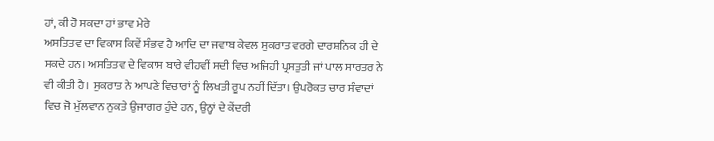ਹਾਂ, ਕੀ ਹੋ ਸਕਦਾ ਹਾਂ ਭਾਵ ਮੇਰੇ
ਅਸਤਿਤਵ ਦਾ ਵਿਕਾਸ ਕਿਵੇਂ ਸੰਭਵ ਹੈ ਆਦਿ ਦਾ ਜਵਾਬ ਕੇਵਲ ਸੁਕਰਾਤ ਵਰਗੇ ਦਾਰਸ਼ਨਿਕ ਹੀ ਦੇ ਸਕਦੇ ਹਨ। ਅਸਤਿਤਵ ਦੇ ਵਿਕਾਸ ਬਾਰੇ ਵੀਹਵੀਂ ਸਦੀ ਵਿਚ ਅਜਿਹੀ ਪ੍ਰਸਤੁਤੀ ਜਾਂ ਪਾਲ ਸਾਰਤਰ ਨੇ ਵੀ ਕੀਤੀ ਹੈ। ਸੁਕਰਾਤ ਨੇ ਆਪਣੇ ਵਿਚਾਰਾਂ ਨੂੰ ਲਿਖਤੀ ਰੂਪ ਨਹੀਂ ਦਿੱਤਾ। ਉਪਰੋਕਤ ਚਾਰ ਸੰਵਾਦਾਂ ਵਿਚ ਜੋ ਮੁੱਲਵਾਨ ਨੁਕਤੇ ਉਜਾਗਰ ਹੁੰਦੇ ਹਨ, ਉਨ੍ਹਾਂ ਦੇ ਕੇਂਦਰੀ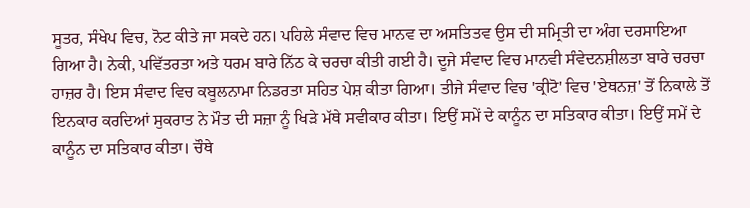ਸੂਤਰ, ਸੰਖੇਪ ਵਿਚ, ਨੋਟ ਕੀਤੇ ਜਾ ਸਕਦੇ ਹਨ। ਪਹਿਲੇ ਸੰਵਾਦ ਵਿਚ ਮਾਨਵ ਦਾ ਅਸਤਿਤਵ ਉਸ ਦੀ ਸਮ੍ਰਿਤੀ ਦਾ ਅੰਗ ਦਰਸਾਇਆ ਗਿਆ ਹੈ। ਨੇਕੀ, ਪਵਿੱਤਰਤਾ ਅਤੇ ਧਰਮ ਬਾਰੇ ਨਿੱਠ ਕੇ ਚਰਚਾ ਕੀਤੀ ਗਈ ਹੈ। ਦੂਜੇ ਸੰਵਾਦ ਵਿਚ ਮਾਨਵੀ ਸੰਵੇਦਨਸ਼ੀਲਤਾ ਬਾਰੇ ਚਰਚਾ ਹਾਜ਼ਰ ਹੈ। ਇਸ ਸੰਵਾਦ ਵਿਚ ਕਬੂਲਨਾਮਾ ਨਿਡਰਤਾ ਸਹਿਤ ਪੇਸ਼ ਕੀਤਾ ਗਿਆ। ਤੀਜੇ ਸੰਵਾਦ ਵਿਚ 'ਕ੍ਰੀਟੋ' ਵਿਚ 'ਏਥਨਜ਼' ਤੋਂ ਨਿਕਾਲੇ ਤੋਂ ਇਨਕਾਰ ਕਰਦਿਆਂ ਸੁਕਰਾਤ ਨੇ ਮੌਤ ਦੀ ਸਜ਼ਾ ਨੂੰ ਖਿੜੇ ਮੱਥੇ ਸਵੀਕਾਰ ਕੀਤਾ। ਇਉਂ ਸਮੇਂ ਦੇ ਕਾਨੂੰਨ ਦਾ ਸਤਿਕਾਰ ਕੀਤਾ। ਇਉਂ ਸਮੇਂ ਦੇ ਕਾਨੂੰਨ ਦਾ ਸਤਿਕਾਰ ਕੀਤਾ। ਚੌਥੇ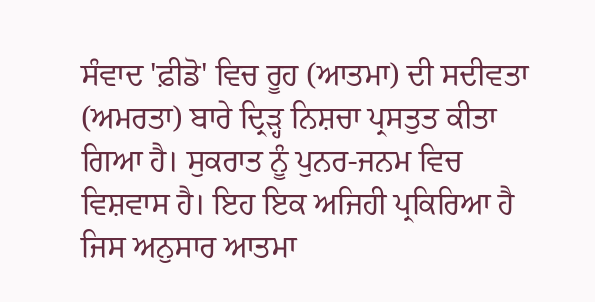ਸੰਵਾਦ 'ਫ਼ੀਡੋ' ਵਿਚ ਰੂਹ (ਆਤਮਾ) ਦੀ ਸਦੀਵਤਾ (ਅਮਰਤਾ) ਬਾਰੇ ਦ੍ਰਿੜ੍ਹ ਨਿਸ਼ਚਾ ਪ੍ਰਸਤੁਤ ਕੀਤਾ ਗਿਆ ਹੈ। ਸੁਕਰਾਤ ਨੂੰ ਪੁਨਰ-ਜਨਮ ਵਿਚ ਵਿਸ਼ਵਾਸ ਹੈ। ਇਹ ਇਕ ਅਜਿਹੀ ਪ੍ਰਕਿਰਿਆ ਹੈ ਜਿਸ ਅਨੁਸਾਰ ਆਤਮਾ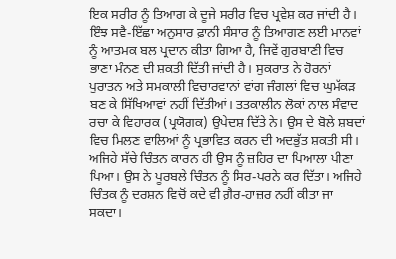ਇਕ ਸਰੀਰ ਨੂੰ ਤਿਆਗ ਕੇ ਦੂਜੇ ਸਰੀਰ ਵਿਚ ਪ੍ਰਵੇਸ਼ ਕਰ ਜਾਂਦੀ ਹੈ। ਇੰਝ ਸਵੈ-ਇੱਛਾ ਅਨੁਸਾਰ ਫ਼ਾਨੀ ਸੰਸਾਰ ਨੂੰ ਤਿਆਗਣ ਲਈ ਮਾਨਵਾਂ ਨੂੰ ਆਤਮਕ ਬਲ ਪ੍ਰਦਾਨ ਕੀਤਾ ਗਿਆ ਹੈ, ਜਿਵੇਂ ਗੁਰਬਾਣੀ ਵਿਚ ਭਾਣਾ ਮੰਨਣ ਦੀ ਸ਼ਕਤੀ ਦਿੱਤੀ ਜਾਂਦੀ ਹੈ। ਸੁਕਰਾਤ ਨੇ ਹੋਰਨਾਂ ਪੁਰਾਤਨ ਅਤੇ ਸਮਕਾਲੀ ਵਿਚਾਰਵਾਨਾਂ ਵਾਂਗ ਜੰਗਲਾਂ ਵਿਚ ਘੁਮੱਕੜ ਬਣ ਕੇ ਸਿੱਖਿਆਵਾਂ ਨਹੀਂ ਦਿੱਤੀਆਂ। ਤਤਕਾਲੀਨ ਲੋਕਾਂ ਨਾਲ ਸੰਵਾਦ ਰਚਾ ਕੇ ਵਿਹਾਰਕ (ਪ੍ਰਯੋਗਕ) ਉਪੇਦਸ਼ ਦਿੱਤੇ ਨੇ। ਉਸ ਦੇ ਬੋਲੇ ਸ਼ਬਦਾਂ ਵਿਚ ਮਿਲਣ ਵਾਲਿਆਂ ਨੂੰ ਪ੍ਰਭਾਵਿਤ ਕਰਨ ਦੀ ਅਦਭੁੱਤ ਸ਼ਕਤੀ ਸੀ। ਅਜਿਹੇ ਸੱਚੇ ਚਿੰਤਨ ਕਾਰਨ ਹੀ ਉਸ ਨੂੰ ਜ਼ਹਿਰ ਦਾ ਪਿਆਲਾ ਪੀਣਾ ਪਿਆ। ਉਸ ਨੇ ਪੂਰਬਲੇ ਚਿੰਤਨ ਨੂੰ ਸਿਰ-ਪਰਨੇ ਕਰ ਦਿੱਤਾ। ਅਜਿਹੇ ਚਿੰਤਕ ਨੂੰ ਦਰਸ਼ਨ ਵਿਚੋਂ ਕਦੇ ਵੀ ਗ਼ੈਰ-ਹਾਜ਼ਰ ਨਹੀਂ ਕੀਤਾ ਜਾ ਸਕਦਾ।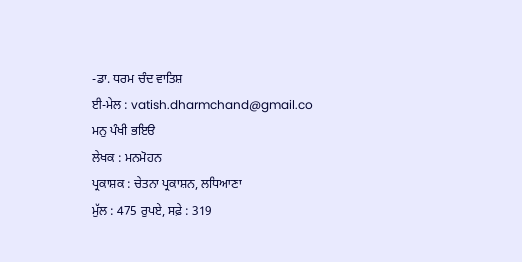-ਡਾ. ਧਰਮ ਚੰਦ ਵਾਤਿਸ਼
ਈ-ਮੇਲ : vatish.dharmchand@gmail.co
ਮਨੁ ਪੰਖੀ ਭਇੳ
ਲੇਖਕ : ਮਨਮੋਹਨ
ਪ੍ਰਕਾਸ਼ਕ : ਚੇਤਨਾ ਪ੍ਰਕਾਸ਼ਨ, ਲਧਿਆਣਾ
ਮੁੱਲ : 475 ਰੁਪਏ, ਸਫ਼ੇ : 319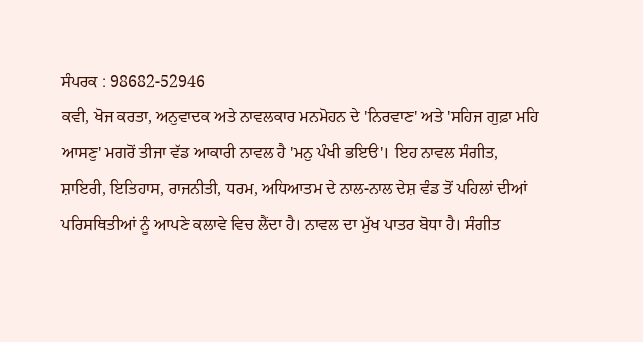ਸੰਪਰਕ : 98682-52946
ਕਵੀ, ਖੋਜ ਕਰਤਾ, ਅਨੁਵਾਦਕ ਅਤੇ ਨਾਵਲਕਾਰ ਮਨਮੋਹਨ ਦੇ 'ਨਿਰਵਾਣ' ਅਤੇ 'ਸਹਿਜ ਗੁਫ਼ਾ ਮਹਿ ਆਸਣੁ' ਮਗਰੋਂ ਤੀਜਾ ਵੱਡ ਆਕਾਰੀ ਨਾਵਲ ਹੈ 'ਮਨੁ ਪੰਖੀ ਭਇੳ'। ਇਹ ਨਾਵਲ ਸੰਗੀਤ, ਸ਼ਾਇਰੀ, ਇਤਿਹਾਸ, ਰਾਜਨੀਤੀ, ਧਰਮ, ਅਧਿਆਤਮ ਦੇ ਨਾਲ-ਨਾਲ ਦੇਸ਼ ਵੰਡ ਤੋਂ ਪਹਿਲਾਂ ਦੀਆਂ ਪਰਿਸਥਿਤੀਆਂ ਨੂੰ ਆਪਣੇ ਕਲਾਵੇ ਵਿਚ ਲੈਂਦਾ ਹੈ। ਨਾਵਲ ਦਾ ਮੁੱਖ ਪਾਤਰ ਬੋਧਾ ਹੈ। ਸੰਗੀਤ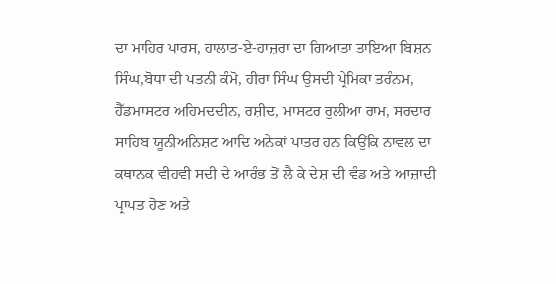ਦਾ ਮਾਹਿਰ ਪਾਰਸ, ਹਾਲਾਤ-ਏ-ਹਾਜ਼ਰਾ ਦਾ ਗਿਆਤਾ ਤਾਇਆ ਬਿਸ਼ਨ ਸਿੰਘ,ਬੋਧਾ ਦੀ ਪਤਨੀ ਕੰਮੋ, ਹੀਰਾ ਸਿੰਘ ਉਸਦੀ ਪ੍ਰੇਮਿਕਾ ਤਰੰਨਮ, ਹੈੱਡਮਾਸਟਰ ਅਹਿਮਦਦੀਨ, ਰਸ਼ੀਦ, ਮਾਸਟਰ ਰੁਲੀਆ ਰਾਮ, ਸਰਦਾਰ ਸਾਹਿਬ ਯੂਨੀਅਨਿਸ਼ਟ ਆਦਿ ਅਨੇਕਾਂ ਪਾਤਰ ਹਨ ਕਿਉਂਕਿ ਨਾਵਲ ਦਾ ਕਥਾਨਕ ਵੀਹਵੀ ਸਦੀ ਦੇ ਆਰੰਭ ਤੋਂ ਲੈ ਕੇ ਦੇਸ਼ ਦੀ ਵੰਡ ਅਤੇ ਆਜ਼ਾਦੀ ਪ੍ਰਾਪਤ ਹੋਣ ਅਤੇ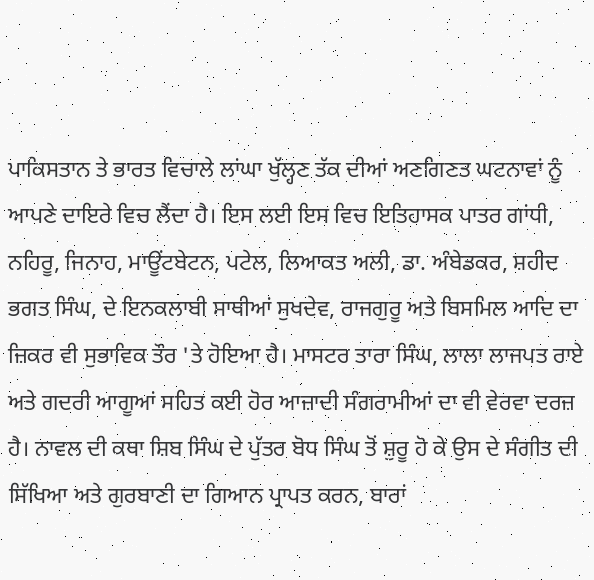ਪਾਕਿਸਤਾਨ ਤੇ ਭਾਰਤ ਵਿਚਾਲੇ ਲਾਂਘਾ ਖੁੱਲ੍ਹਣ ਤੱਕ ਦੀਆਂ ਅਣਗਿਣਤ ਘਟਨਾਵਾਂ ਨੂੰ ਆਪਣੇ ਦਾਇਰੇ ਵਿਚ ਲੈਂਦਾ ਹੈ। ਇਸ ਲਈ ਇਸ ਵਿਚ ਇਤਿਹਾਸਕ ਪਾਤਰ ਗਾਂਧੀ, ਨਹਿਰੂ, ਜਿਨਾਹ, ਮਾਊਂਟਬੇਟਨ, ਪਟੇਲ, ਲਿਆਕਤ ਅਲੀ, ਡਾ. ਅੰਬੇਡਕਰ, ਸ਼ਹੀਦ ਭਗਤ ਸਿੰਘ, ਦੇ ਇਨਕਲਾਬੀ ਸਾਥੀਆਂ ਸੁਖਦੇਵ, ਰਾਜਗੁਰੂ ਅਤੇ ਬਿਸਮਿਲ ਆਦਿ ਦਾ ਜ਼ਿਕਰ ਵੀ ਸੁਭਾਵਿਕ ਤੌਰ 'ਤੇ ਹੋਇਆ ਹੈ। ਮਾਸਟਰ ਤਾਰਾ ਸਿੰਘ, ਲਾਲਾ ਲਾਜਪਤ ਰਾਏ ਅਤੇ ਗਦਰੀ ਆਗੂਆਂ ਸਹਿਤ ਕਈ ਹੋਰ ਆਜ਼ਾਦੀ ਸੰਗਰਾਮੀਆਂ ਦਾ ਵੀ ਵੇਰਵਾ ਦਰਜ਼ ਹੈ। ਨਾਵਲ ਦੀ ਕਥਾ ਸ਼ਿਬ ਸਿੰਘ ਦੇ ਪੁੱਤਰ ਬੋਧ ਸਿੰਘ ਤੋਂ ਸ਼ੁਰੂ ਹੋ ਕੇ ਉਸ ਦੇ ਸੰਗੀਤ ਦੀ ਸਿੱਖਿਆ ਅਤੇ ਗੁਰਬਾਣੀ ਦਾ ਗਿਆਨ ਪ੍ਰਾਪਤ ਕਰਨ, ਬਾਰਾਂ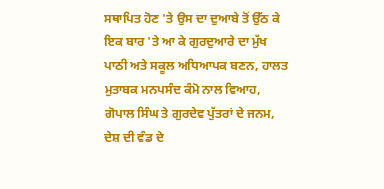ਸਥਾਪਿਤ ਹੋਣ 'ਤੇ ਉਸ ਦਾ ਦੁਆਬੇ ਤੋਂ ਉੱਠ ਕੇ ਇਕ ਬਾਰ 'ਤੇ ਆ ਕੇ ਗੁਰਦੁਆਰੇ ਦਾ ਮੁੱਖ ਪਾਠੀ ਅਤੇ ਸਕੂਲ ਅਧਿਆਪਕ ਬਣਨ, ਹਾਲਤ ਮੁਤਾਬਕ ਮਨਪਸੰਦ ਕੰਮੋ ਨਾਲ ਵਿਆਹ, ਗੋਪਾਲ ਸਿੰਘ ਤੇ ਗੁਰਦੇਵ ਪੁੱਤਰਾਂ ਦੇ ਜਨਮ, ਦੇਸ਼ ਦੀ ਵੰਡ ਦੇ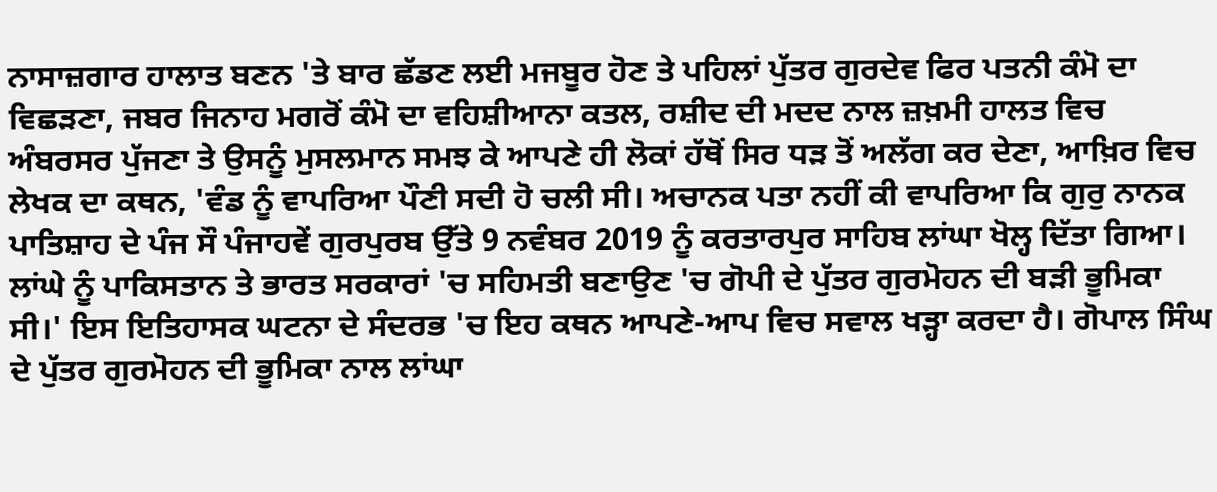ਨਾਸਾਜ਼ਗਾਰ ਹਾਲਾਤ ਬਣਨ 'ਤੇ ਬਾਰ ਛੱਡਣ ਲਈ ਮਜਬੂਰ ਹੋਣ ਤੇ ਪਹਿਲਾਂ ਪੁੱਤਰ ਗੁਰਦੇਵ ਫਿਰ ਪਤਨੀ ਕੰਮੋ ਦਾ ਵਿਛੜਣਾ, ਜਬਰ ਜਿਨਾਹ ਮਗਰੋਂ ਕੰਮੋ ਦਾ ਵਹਿਸ਼ੀਆਨਾ ਕਤਲ, ਰਸ਼ੀਦ ਦੀ ਮਦਦ ਨਾਲ ਜ਼ਖ਼ਮੀ ਹਾਲਤ ਵਿਚ ਅੰਬਰਸਰ ਪੁੱਜਣਾ ਤੇ ਉਸਨੂੰ ਮੁਸਲਮਾਨ ਸਮਝ ਕੇ ਆਪਣੇ ਹੀ ਲੋਕਾਂ ਹੱਥੋਂ ਸਿਰ ਧੜ ਤੋਂ ਅਲੱਗ ਕਰ ਦੇਣਾ, ਆਖ਼ਿਰ ਵਿਚ ਲੇਖਕ ਦਾ ਕਥਨ, 'ਵੰਡ ਨੂੰ ਵਾਪਰਿਆ ਪੌਣੀ ਸਦੀ ਹੋ ਚਲੀ ਸੀ। ਅਚਾਨਕ ਪਤਾ ਨਹੀਂ ਕੀ ਵਾਪਰਿਆ ਕਿ ਗੁਰੁ ਨਾਨਕ ਪਾਤਿਸ਼ਾਹ ਦੇ ਪੰਜ ਸੌ ਪੰਜਾਹਵੇਂ ਗੁਰਪੁਰਬ ਉੱਤੇ 9 ਨਵੰਬਰ 2019 ਨੂੰ ਕਰਤਾਰਪੁਰ ਸਾਹਿਬ ਲਾਂਘਾ ਖੋਲ੍ਹ ਦਿੱਤਾ ਗਿਆ। ਲਾਂਘੇ ਨੂੰ ਪਾਕਿਸਤਾਨ ਤੇ ਭਾਰਤ ਸਰਕਾਰਾਂ 'ਚ ਸਹਿਮਤੀ ਬਣਾਉਣ 'ਚ ਗੋਪੀ ਦੇ ਪੁੱਤਰ ਗੁਰਮੋਹਨ ਦੀ ਬੜੀ ਭੂਮਿਕਾ ਸੀ।' ਇਸ ਇਤਿਹਾਸਕ ਘਟਨਾ ਦੇ ਸੰਦਰਭ 'ਚ ਇਹ ਕਥਨ ਆਪਣੇ-ਆਪ ਵਿਚ ਸਵਾਲ ਖੜ੍ਹਾ ਕਰਦਾ ਹੈ। ਗੋਪਾਲ ਸਿੰਘ ਦੇ ਪੁੱਤਰ ਗੁਰਮੋਹਨ ਦੀ ਭੂਮਿਕਾ ਨਾਲ ਲਾਂਘਾ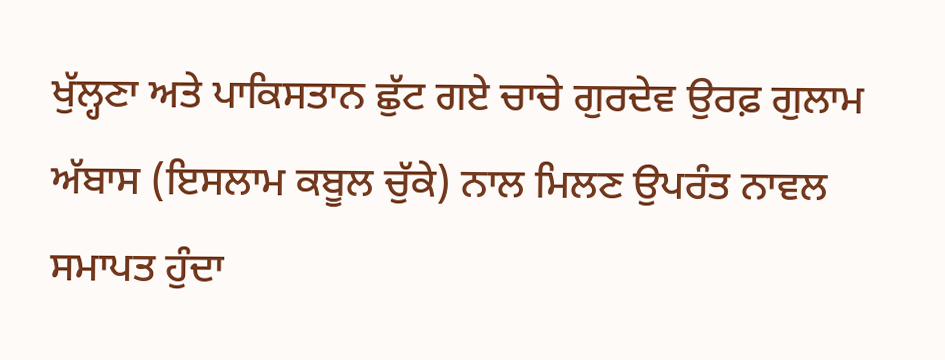ਖੁੱਲ੍ਹਣਾ ਅਤੇ ਪਾਕਿਸਤਾਨ ਛੁੱਟ ਗਏ ਚਾਚੇ ਗੁਰਦੇਵ ਉਰਫ਼ ਗੁਲਾਮ ਅੱਬਾਸ (ਇਸਲਾਮ ਕਬੂਲ ਚੁੱਕੇ) ਨਾਲ ਮਿਲਣ ਉਪਰੰਤ ਨਾਵਲ ਸਮਾਪਤ ਹੁੰਦਾ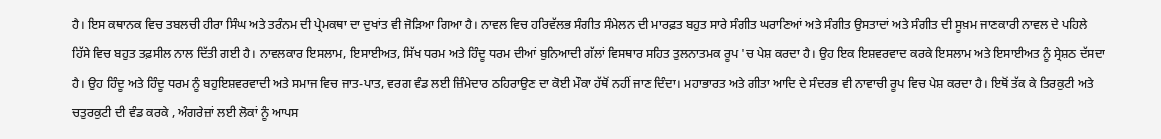ਹੈ। ਇਸ ਕਥਾਨਕ ਵਿਚ ਤਬਲਚੀ ਹੀਰਾ ਸਿੰਘ ਅਤੇ ਤਰੰਨਮ ਦੀ ਪ੍ਰੇਮਕਥਾ ਦਾ ਦੁਖਾਂਤ ਵੀ ਜੋੜਿਆ ਗਿਆ ਹੈ। ਨਾਵਲ ਵਿਚ ਹਰਿਵੱਲਭ ਸੰਗੀਤ ਸੰਮੇਲਨ ਦੀ ਮਾਰਫ਼ਤ ਬਹੁਤ ਸਾਰੇ ਸੰਗੀਤ ਘਰਾਣਿਆਂ ਅਤੇ ਸੰਗੀਤ ਉਸਤਾਦਾਂ ਅਤੇ ਸੰਗੀਤ ਦੀ ਸੂਖ਼ਮ ਜਾਣਕਾਰੀ ਨਾਵਲ ਦੇ ਪਹਿਲੇ ਹਿੱਸੇ ਵਿਚ ਬਹੁਤ ਤਫ਼ਸੀਲ ਨਾਲ ਦਿੱਤੀ ਗਈ ਹੈ। ਨਾਵਲਕਾਰ ਇਸਲਾਮ, ਇਸਾਈਅਤ, ਸਿੱਖ ਧਰਮ ਅਤੇ ਹਿੰਦੂ ਧਰਮ ਦੀਆਂ ਬੁਨਿਆਦੀ ਗੱਲਾਂ ਵਿਸਥਾਰ ਸਹਿਤ ਤੁਲਨਾਤਮਕ ਰੂਪ 'ਚ ਪੇਸ਼ ਕਰਦਾ ਹੈ। ਉਹ ਇਕ ਇਸ਼ਵਰਵਾਦ ਕਰਕੇ ਇਸਲਾਮ ਅਤੇ ਇਸਾਈਅਤ ਨੂੰ ਸ੍ਰੇਸ਼ਠ ਦੱਸਦਾ ਹੈ। ਉਹ ਹਿੰਦੂ ਅਤੇ ਹਿੰਦੂ ਧਰਮ ਨੂੰ ਬਹੁਇਸ਼ਵਰਵਾਦੀ ਅਤੇ ਸਮਾਜ ਵਿਚ ਜਾਤ-ਪਾਤ, ਵਰਗ ਵੰਡ ਲਈ ਜ਼ਿੰਮੇਦਾਰ ਠਹਿਰਾਉਣ ਦਾ ਕੋਈ ਮੌਕਾ ਹੱਥੋਂ ਨਹੀਂ ਜਾਣ ਦਿੰਦਾ। ਮਹਾਭਾਰਤ ਅਤੇ ਗੀਤਾ ਆਦਿ ਦੇ ਸੰਦਰਭ ਵੀ ਨਾਵਾਚੀ ਰੂਪ ਵਿਚ ਪੇਸ਼ ਕਰਦਾ ਹੈ। ਇਥੋਂ ਤੱਕ ਕੇ ਤਿਰਕੁਟੀ ਅਤੇ ਚਤੁਰਕੁਟੀ ਦੀ ਵੰਡ ਕਰਕੇ , ਅੰਗਰੇਜ਼ਾਂ ਲਈ ਲੋਕਾਂ ਨੂੰ ਆਪਸ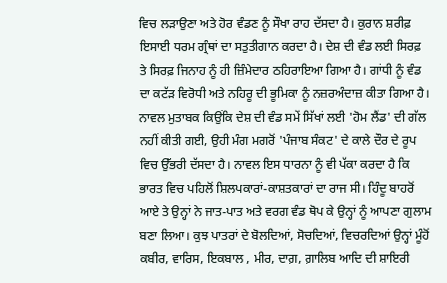ਵਿਚ ਲੜਾਉਣਾ ਅਤੇ ਹੋਰ ਵੰਡਣ ਨੂੰ ਸੌਖਾ ਰਾਹ ਦੱਸਦਾ ਹੈ। ਕੁਰਾਨ ਸ਼ਰੀਫ਼ ਇਸਾਈ ਧਰਮ ਗ੍ਰੰਥਾਂ ਦਾ ਸਤੁਤੀਗਾਨ ਕਰਦਾ ਹੈ। ਦੇਸ਼ ਦੀ ਵੰਡ ਲਈ ਸਿਰਫ਼ ਤੇ ਸਿਰਫ਼ ਜਿਨਾਹ ਨੂੰ ਹੀ ਜ਼ਿੰਮੇਦਾਰ ਠਹਿਰਾਇਆ ਗਿਆ ਹੈ। ਗਾਂਧੀ ਨੂੰ ਵੰਡ ਦਾ ਕਟੱੜ ਵਿਰੋਧੀ ਅਤੇ ਨਹਿਰੂ ਦੀ ਭੂਮਿਕਾ ਨੂੰ ਨਜ਼ਰਅੰਦਾਜ਼ ਕੀਤਾ ਗਿਆ ਹੈ। ਨਾਵਲ ਮੁਤਾਬਕ ਕਿਉਂਕਿ ਦੇਸ਼ ਦੀ ਵੰਡ ਸਮੇਂ ਸਿੱਖਾਂ ਲਈ 'ਹੋਮ ਲੈਂਡ' ਦੀ ਗੱਲ ਨਹੀਂ ਕੀਤੀ ਗਈ, ਉਹੀ ਮੰਗ ਮਗਰੋਂ 'ਪੰਜਾਬ ਸੰਕਟ' ਦੇ ਕਾਲੇ ਦੌਰ ਦੇ ਰੂਪ ਵਿਚ ਉੱਭਰੀ ਦੱਸਦਾ ਹੈ। ਨਾਵਲ ਇਸ ਧਾਰਨਾ ਨੂੰ ਵੀ ਪੱਕਾ ਕਰਦਾ ਹੈ ਕਿ ਭਾਰਤ ਵਿਚ ਪਹਿਲੋਂ ਸ਼ਿਲਪਕਾਰਾਂ-ਕਾਸ਼ਤਕਾਰਾਂ ਦਾ ਰਾਜ ਸੀ। ਹਿੰਦੂ ਬਾਹਰੋਂ ਆਏ ਤੇ ਉਨ੍ਹਾਂ ਨੇ ਜਾਤ-ਪਾਤ ਅਤੇ ਵਰਗ ਵੰਡ ਥੋਪ ਕੇ ਉਨ੍ਹਾਂ ਨੂੰ ਆਪਣਾ ਗੁਲਾਮ ਬਣਾ ਲਿਆ। ਕੁਝ ਪਾਤਰਾਂ ਦੇ ਬੋਲਦਿਆਂ, ਸੋਚਦਿਆਂ, ਵਿਚਰਦਿਆਂ ਉਨ੍ਹਾਂ ਮੂੰਹੋਂ ਕਬੀਰ, ਵਾਰਿਸ, ਇਕਬਾਲ , ਮੀਰ, ਦਾਗ਼, ਗ਼ਾਲਿਬ ਆਦਿ ਦੀ ਸ਼ਾਇਰੀ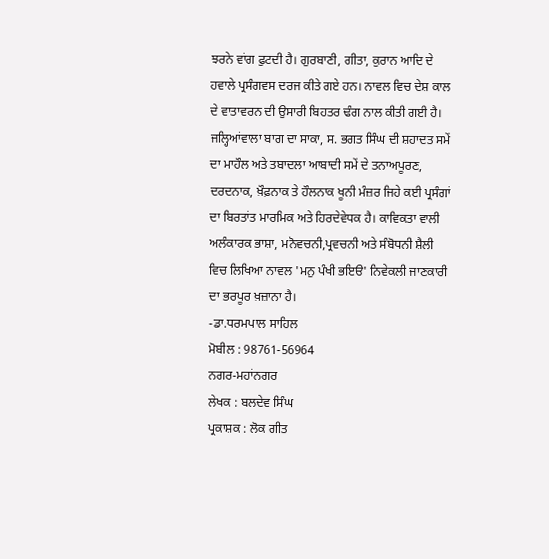ਝਰਨੇ ਵਾਂਗ ਫੁਟਦੀ ਹੈ। ਗੁਰਬਾਣੀ, ਗੀਤਾ, ਕੁਰਾਨ ਆਦਿ ਦੇ ਹਵਾਲੇ ਪ੍ਰਸੰਗਵਸ ਦਰਜ ਕੀਤੇ ਗਏ ਹਨ। ਨਾਵਲ ਵਿਚ ਦੇਸ਼ ਕਾਲ ਦੇ ਵਾਤਾਵਰਨ ਦੀ ਉਸਾਰੀ ਬਿਹਤਰ ਢੰਗ ਨਾਲ ਕੀਤੀ ਗਈ ਹੈ। ਜਲ੍ਹਿਆਂਵਾਲਾ ਬਾਗ ਦਾ ਸਾਕਾ, ਸ. ਭਗਤ ਸਿੰਘ ਦੀ ਸ਼ਹਾਦਤ ਸਮੇਂ ਦਾ ਮਾਹੌਲ ਅਤੇ ਤਬਾਦਲਾ ਆਬਾਦੀ ਸਮੇਂ ਦੇ ਤਨਾਅਪੂਰਣ, ਦਰਦਨਾਕ, ਖ਼ੌਫ਼ਨਾਕ ਤੇ ਹੌਲਨਾਕ ਖੂਨੀ ਮੰਜ਼ਰ ਜਿਹੇ ਕਈ ਪ੍ਰਸੰਗਾਂ ਦਾ ਬਿਰਤਾਂਤ ਮਾਰਮਿਕ ਅਤੇ ਹਿਰਦੇਵੇਧਕ ਹੈ। ਕਾਵਿਕਤਾ ਵਾਲੀ ਅਲੰਕਾਰਕ ਭਾਸ਼ਾ, ਮਨੋਵਚਨੀ,ਪ੍ਰਵਚਨੀ ਅਤੇ ਸੰਬੋਧਨੀ ਸ਼ੈਲੀ ਵਿਚ ਲਿਖਿਆ ਨਾਵਲ 'ਮਨੁ ਪੰਖੀ ਭਇੳ' ਨਿਵੇਕਲੀ ਜਾਣਕਾਰੀ ਦਾ ਭਰਪੂਰ ਖ਼ਜ਼ਾਨਾ ਹੈ।
-ਡਾ.ਧਰਮਪਾਲ ਸਾਹਿਲ
ਮੋਬੀਲ : 98761-56964
ਨਗਰ-ਮਹਾਂਨਗਰ
ਲੇਖਕ : ਬਲਦੇਵ ਸਿੰਘ
ਪ੍ਰਕਾਸ਼ਕ : ਲੋਕ ਗੀਤ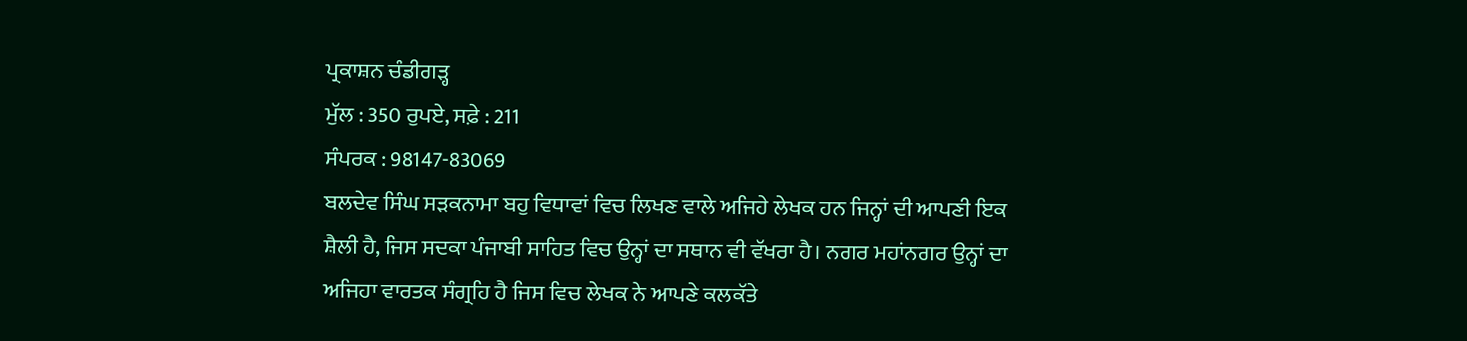ਪ੍ਰਕਾਸ਼ਨ ਚੰਡੀਗੜ੍ਹ
ਮੁੱਲ : 350 ਰੁਪਏ, ਸਫ਼ੇ : 211
ਸੰਪਰਕ : 98147-83069
ਬਲਦੇਵ ਸਿੰਘ ਸੜਕਨਾਮਾ ਬਹੁ ਵਿਧਾਵਾਂ ਵਿਚ ਲਿਖਣ ਵਾਲੇ ਅਜਿਹੇ ਲੇਖਕ ਹਨ ਜਿਨ੍ਹਾਂ ਦੀ ਆਪਣੀ ਇਕ ਸ਼ੈਲੀ ਹੈ, ਜਿਸ ਸਦਕਾ ਪੰਜਾਬੀ ਸਾਹਿਤ ਵਿਚ ਉਨ੍ਹਾਂ ਦਾ ਸਥਾਨ ਵੀ ਵੱਖਰਾ ਹੈ। ਨਗਰ ਮਹਾਂਨਗਰ ਉਨ੍ਹਾਂ ਦਾ ਅਜਿਹਾ ਵਾਰਤਕ ਸੰਗ੍ਰਹਿ ਹੈ ਜਿਸ ਵਿਚ ਲੇਖਕ ਨੇ ਆਪਣੇ ਕਲਕੱਤੇ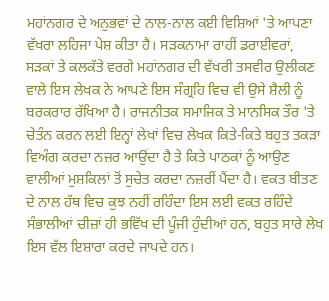ਮਹਾਂਨਗਰ ਦੇ ਅਨੁਭਵਾਂ ਦੇ ਨਾਲ-ਨਾਲ ਕਈ ਵਿਸ਼ਿਆਂ 'ਤੇ ਆਪਣਾ ਵੱਖਰਾ ਲਹਿਜਾ ਪੇਸ਼ ਕੀਤਾ ਹੈ। ਸੜਕਨਾਮਾ ਰਾਹੀਂ ਡਰਾਈਵਰਾਂ, ਸੜਕਾਂ ਤੇ ਕਲਕੱਤੇ ਵਰਗੇ ਮਹਾਂਨਗਰ ਦੀ ਵੱਖਰੀ ਤਸਵੀਰ ਉਲੀਕਣ ਵਾਲੇ ਇਸ ਲੇਖਕ ਨੇ ਆਪਣੇ ਇਸ ਸੰਗ੍ਰਹਿ ਵਿਚ ਵੀ ਉਸੇ ਸ਼ੈਲੀ ਨੂੰ ਬਰਕਰਾਰ ਰੱਖਿਆ ਹੈ। ਰਾਜਨੀਤਕ ਸਮਾਜਿਕ ਤੇ ਮਾਨਸਿਕ ਤੌਰ 'ਤੇ ਚੇਤੰਨ ਕਰਨ ਲਈ ਇਨ੍ਹਾਂ ਲੇਖਾਂ ਵਿਚ ਲੇਖਕ ਕਿਤੇ-ਕਿਤੇ ਬਹੁਤ ਤਕੜਾ ਵਿਅੰਗ ਕਰਦਾ ਨਜ਼ਰ ਆਉਂਦਾ ਹੈ ਤੇ ਕਿਤੇ ਪਾਠਕਾਂ ਨੂੰ ਆਉਣ ਵਾਲੀਆਂ ਮੁਸ਼ਕਿਲਾਂ ਤੋਂ ਸੁਚੇਤ ਕਰਦਾ ਨਜ਼ਰੀਂ ਪੈਂਦਾ ਹੈ। ਵਕਤ ਬੀਤਣ ਦੇ ਨਾਲ ਹੱਥ ਵਿਚ ਕੁਝ ਨਹੀਂ ਰਹਿੰਦਾ ਇਸ ਲਈ ਵਕਤ ਰਹਿੰਦੇ ਸੰਭਾਲੀਆਂ ਚੀਜ਼ਾਂ ਹੀ ਭਵਿੱਖ ਦੀ ਪੂੰਜੀ ਹੁੰਦੀਆਂ ਹਨ, ਬਹੁਤ ਸਾਰੇ ਲੇਖ ਇਸ ਵੱਲ ਇਸ਼ਾਰਾ ਕਰਦੇ ਜਾਪਦੇ ਹਨ।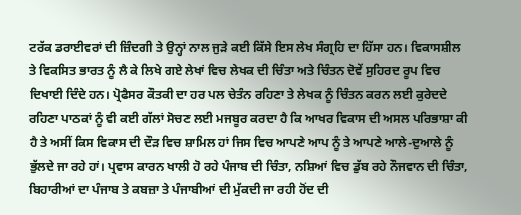ਟਰੱਕ ਡਰਾਈਵਰਾਂ ਦੀ ਜ਼ਿੰਦਗੀ ਤੇ ਉਨ੍ਹਾਂ ਨਾਲ ਜੁੜੇ ਕਈ ਕਿੱਸੇ ਇਸ ਲੇਖ ਸੰਗ੍ਰਹਿ ਦਾ ਹਿੱਸਾ ਹਨ। ਵਿਕਾਸਸ਼ੀਲ ਤੇ ਵਿਕਸਿਤ ਭਾਰਤ ਨੂੰ ਲੈ ਕੇ ਲਿਖੇ ਗਏ ਲੇਖਾਂ ਵਿਚ ਲੇਖਕ ਦੀ ਚਿੰਤਾ ਅਤੇ ਚਿੰਤਨ ਦੋਵੇਂ ਸੁਹਿਰਦ ਰੂਪ ਵਿਚ ਦਿਖਾਈ ਦਿੰਦੇ ਹਨ। ਪ੍ਰੋਫੈਸਰ ਕੌਤਕੀ ਦਾ ਹਰ ਪਲ ਚੇਤੰਨ ਰਹਿਣਾ ਤੇ ਲੇਖਕ ਨੂੰ ਚਿੰਤਨ ਕਰਨ ਲਈ ਕੁਰੇਦਦੇ ਰਹਿਣਾ ਪਾਠਕਾਂ ਨੂੰ ਵੀ ਕਈ ਗੱਲਾਂ ਸੋਚਣ ਲਈ ਮਜਬੂਰ ਕਰਦਾ ਹੈ ਕਿ ਆਖਰ ਵਿਕਾਸ ਦੀ ਅਸਲ ਪਰਿਭਾਸ਼ਾ ਕੀ ਹੈ ਤੇ ਅਸੀਂ ਕਿਸ ਵਿਕਾਸ ਦੀ ਦੌੜ ਵਿਚ ਸ਼ਾਮਿਲ ਹਾਂ ਜਿਸ ਵਿਚ ਆਪਣੇ ਆਪ ਨੂੰ ਤੇ ਆਪਣੇ ਆਲੇ-ਦੁਆਲੇ ਨੂੰ ਭੁੱਲਦੇ ਜਾ ਰਹੇ ਹਾਂ। ਪ੍ਰਵਾਸ ਕਾਰਨ ਖਾਲੀ ਹੋ ਰਹੇ ਪੰਜਾਬ ਦੀ ਚਿੰਤਾ, ਨਸ਼ਿਆਂ ਵਿਚ ਡੁੱਬ ਰਹੇ ਨੌਜਵਾਨ ਦੀ ਚਿੰਤਾ, ਬਿਹਾਰੀਆਂ ਦਾ ਪੰਜਾਬ ਤੇ ਕਬਜ਼ਾ ਤੇ ਪੰਜਾਬੀਆਂ ਦੀ ਮੁੱਕਦੀ ਜਾ ਰਹੀ ਹੋਂਦ ਦੀ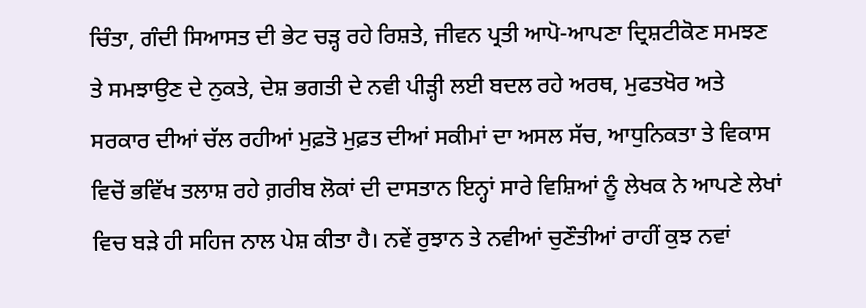ਚਿੰਤਾ, ਗੰਦੀ ਸਿਆਸਤ ਦੀ ਭੇਟ ਚੜ੍ਹ ਰਹੇ ਰਿਸ਼ਤੇ, ਜੀਵਨ ਪ੍ਰਤੀ ਆਪੋ-ਆਪਣਾ ਦ੍ਰਿਸ਼ਟੀਕੋਣ ਸਮਝਣ ਤੇ ਸਮਝਾਉਣ ਦੇ ਨੁਕਤੇ, ਦੇਸ਼ ਭਗਤੀ ਦੇ ਨਵੀ ਪੀੜ੍ਹੀ ਲਈ ਬਦਲ ਰਹੇ ਅਰਥ, ਮੁਫਤਖੋਰ ਅਤੇ ਸਰਕਾਰ ਦੀਆਂ ਚੱਲ ਰਹੀਆਂ ਮੁਫ਼ਤੋ ਮੁਫ਼ਤ ਦੀਆਂ ਸਕੀਮਾਂ ਦਾ ਅਸਲ ਸੱਚ, ਆਧੁਨਿਕਤਾ ਤੇ ਵਿਕਾਸ ਵਿਚੋਂ ਭਵਿੱਖ ਤਲਾਸ਼ ਰਹੇ ਗ਼ਰੀਬ ਲੋਕਾਂ ਦੀ ਦਾਸਤਾਨ ਇਨ੍ਹਾਂ ਸਾਰੇ ਵਿਸ਼ਿਆਂ ਨੂੰ ਲੇਖਕ ਨੇ ਆਪਣੇ ਲੇਖਾਂ ਵਿਚ ਬੜੇ ਹੀ ਸਹਿਜ ਨਾਲ ਪੇਸ਼ ਕੀਤਾ ਹੈ। ਨਵੇਂ ਰੁਝਾਨ ਤੇ ਨਵੀਆਂ ਚੁਣੌਤੀਆਂ ਰਾਹੀਂ ਕੁਝ ਨਵਾਂ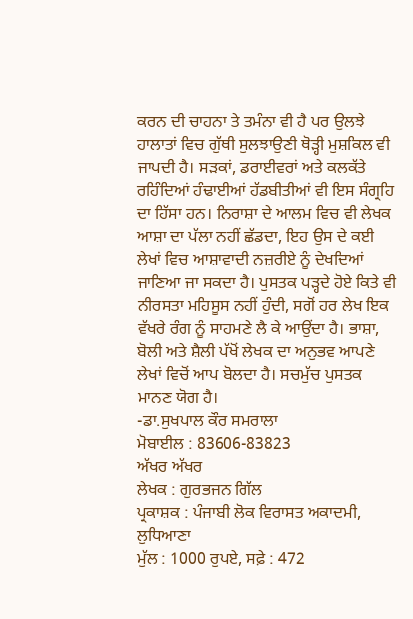ਕਰਨ ਦੀ ਚਾਹਨਾ ਤੇ ਤਮੰਨਾ ਵੀ ਹੈ ਪਰ ਉਲਝੇ ਹਾਲਾਤਾਂ ਵਿਚ ਗੁੱਥੀ ਸੁਲਝਾਉਣੀ ਥੋੜ੍ਹੀ ਮੁਸ਼ਕਿਲ ਵੀ ਜਾਪਦੀ ਹੈ। ਸੜਕਾਂ, ਡਰਾਈਵਰਾਂ ਅਤੇ ਕਲਕੱਤੇ ਰਹਿੰਦਿਆਂ ਹੰਢਾਈਆਂ ਹੱਡਬੀਤੀਆਂ ਵੀ ਇਸ ਸੰਗ੍ਰਹਿ ਦਾ ਹਿੱਸਾ ਹਨ। ਨਿਰਾਸ਼ਾ ਦੇ ਆਲਮ ਵਿਚ ਵੀ ਲੇਖਕ ਆਸ਼ਾ ਦਾ ਪੱਲਾ ਨਹੀਂ ਛੱਡਦਾ, ਇਹ ਉਸ ਦੇ ਕਈ ਲੇਖਾਂ ਵਿਚ ਆਸ਼ਾਵਾਦੀ ਨਜ਼ਰੀਏ ਨੂੰ ਦੇਖਦਿਆਂ ਜਾਣਿਆ ਜਾ ਸਕਦਾ ਹੈ। ਪੁਸਤਕ ਪੜ੍ਹਦੇ ਹੋਏ ਕਿਤੇ ਵੀ ਨੀਰਸਤਾ ਮਹਿਸੂਸ ਨਹੀਂ ਹੁੰਦੀ, ਸਗੋਂ ਹਰ ਲੇਖ ਇਕ ਵੱਖਰੇ ਰੰਗ ਨੂੰ ਸਾਹਮਣੇ ਲੈ ਕੇ ਆਉਂਦਾ ਹੈ। ਭਾਸ਼ਾ, ਬੋਲੀ ਅਤੇ ਸ਼ੈਲੀ ਪੱਖੋਂ ਲੇਖਕ ਦਾ ਅਨੁਭਵ ਆਪਣੇ ਲੇਖਾਂ ਵਿਚੋਂ ਆਪ ਬੋਲਦਾ ਹੈ। ਸਚਮੁੱਚ ਪੁਸਤਕ ਮਾਨਣ ਯੋਗ ਹੈ।
-ਡਾ.ਸੁਖਪਾਲ ਕੌਰ ਸਮਰਾਲਾ
ਮੋਬਾਈਲ : 83606-83823
ਅੱਖਰ ਅੱਖਰ
ਲੇਖਕ : ਗੁਰਭਜਨ ਗਿੱਲ
ਪ੍ਰਕਾਸ਼ਕ : ਪੰਜਾਬੀ ਲੋਕ ਵਿਰਾਸਤ ਅਕਾਦਮੀ, ਲੁਧਿਆਣਾ
ਮੁੱਲ : 1000 ਰੁਪਏ, ਸਫ਼ੇ : 472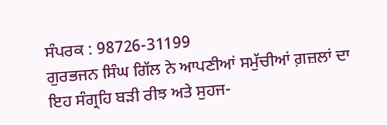ਸੰਪਰਕ : 98726-31199
ਗੁਰਭਜਨ ਸਿੰਘ ਗਿੱਲ ਨੇ ਆਪਣੀਆਂ ਸਮੁੱਚੀਆਂ ਗ਼ਜ਼ਲਾਂ ਦਾ ਇਹ ਸੰਗ੍ਰਹਿ ਬੜੀ ਰੀਝ ਅਤੇ ਸੁਹਜ-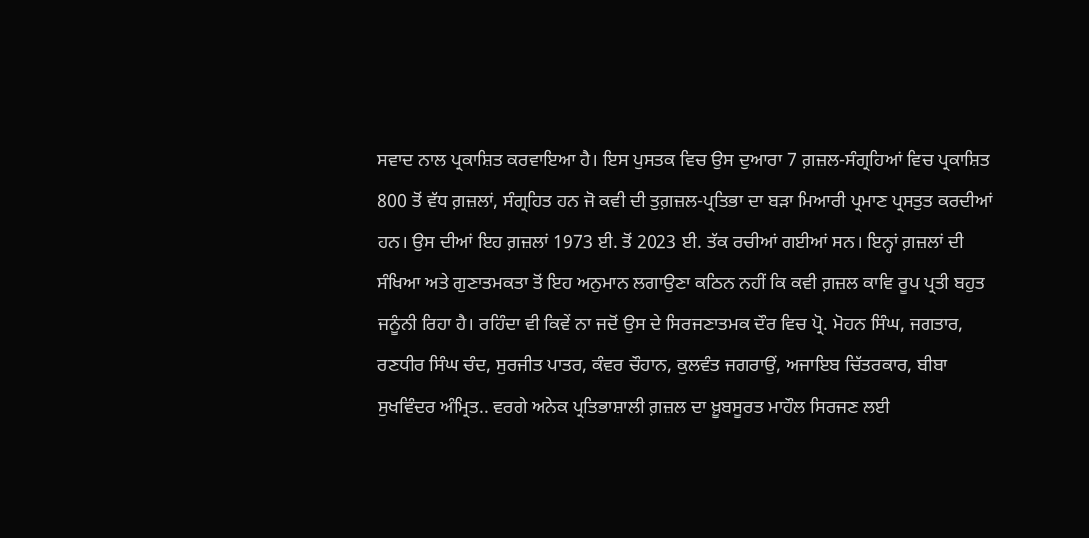ਸਵਾਦ ਨਾਲ ਪ੍ਰਕਾਸ਼ਿਤ ਕਰਵਾਇਆ ਹੈ। ਇਸ ਪੁਸਤਕ ਵਿਚ ਉਸ ਦੁਆਰਾ 7 ਗ਼ਜ਼ਲ-ਸੰਗ੍ਰਹਿਆਂ ਵਿਚ ਪ੍ਰਕਾਸ਼ਿਤ 800 ਤੋਂ ਵੱਧ ਗ਼ਜ਼ਲਾਂ, ਸੰਗ੍ਰਹਿਤ ਹਨ ਜੋ ਕਵੀ ਦੀ ਤੁਗ਼ਜ਼ਲ-ਪ੍ਰਤਿਭਾ ਦਾ ਬੜਾ ਮਿਆਰੀ ਪ੍ਰਮਾਣ ਪ੍ਰਸਤੁਤ ਕਰਦੀਆਂ ਹਨ। ਉਸ ਦੀਆਂ ਇਹ ਗ਼ਜ਼ਲਾਂ 1973 ਈ. ਤੋਂ 2023 ਈ. ਤੱਕ ਰਚੀਆਂ ਗਈਆਂ ਸਨ। ਇਨ੍ਹਾਂ ਗ਼ਜ਼ਲਾਂ ਦੀ ਸੰਖਿਆ ਅਤੇ ਗੁਣਾਤਮਕਤਾ ਤੋਂ ਇਹ ਅਨੁਮਾਨ ਲਗਾਉਣਾ ਕਠਿਨ ਨਹੀਂ ਕਿ ਕਵੀ ਗ਼ਜ਼ਲ ਕਾਵਿ ਰੂਪ ਪ੍ਰਤੀ ਬਹੁਤ ਜਨੂੰਨੀ ਰਿਹਾ ਹੈ। ਰਹਿੰਦਾ ਵੀ ਕਿਵੇਂ ਨਾ ਜਦੋਂ ਉਸ ਦੇ ਸਿਰਜਣਾਤਮਕ ਦੌਰ ਵਿਚ ਪ੍ਰੋ. ਮੋਹਨ ਸਿੰਘ, ਜਗਤਾਰ, ਰਣਧੀਰ ਸਿੰਘ ਚੰਦ, ਸੁਰਜੀਤ ਪਾਤਰ, ਕੰਵਰ ਚੌਹਾਨ, ਕੁਲਵੰਤ ਜਗਰਾਉਂ, ਅਜਾਇਬ ਚਿੱਤਰਕਾਰ, ਬੀਬਾ ਸੁਖਵਿੰਦਰ ਅੰਮ੍ਰਿਤ.. ਵਰਗੇ ਅਨੇਕ ਪ੍ਰਤਿਭਾਸ਼ਾਲੀ ਗ਼ਜ਼ਲ ਦਾ ਖ਼ੂਬਸੂਰਤ ਮਾਹੌਲ ਸਿਰਜਣ ਲਈ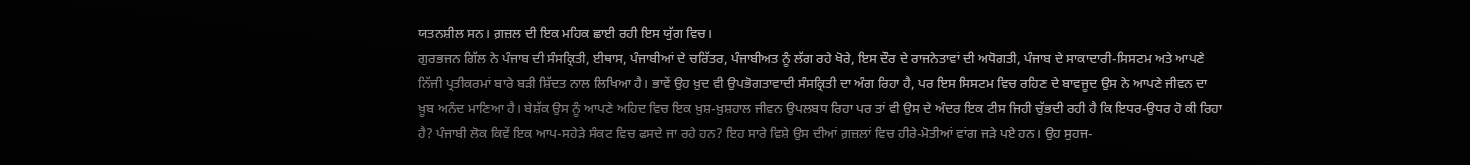ਯਤਨਸ਼ੀਲ ਸਨ। ਗ਼ਜ਼ਲ ਦੀ ਇਕ ਮਹਿਕ ਛਾਈ ਰਹੀ ਇਸ ਯੁੱਗ ਵਿਚ।
ਗੁਰਭਜਨ ਗਿੱਲ ਨੇ ਪੰਜਾਬ ਦੀ ਸੰਸਕ੍ਰਿਤੀ, ਈਥਾਸ, ਪੰਜਾਬੀਆਂ ਦੇ ਚਰਿੱਤਰ, ਪੰਜਾਬੀਅਤ ਨੂੰ ਲੱਗ ਰਹੇ ਖੋਰੇ, ਇਸ ਦੌਰ ਦੇ ਰਾਜਨੇਤਾਵਾਂ ਦੀ ਅਧੋਗਤੀ, ਪੰਜਾਬ ਦੇ ਸਾਕਾਦਾਰੀ-ਸਿਸਟਮ ਅਤੇ ਆਪਣੇ ਨਿੱਜੀ ਪ੍ਰਤੀਕਰਮਾਂ ਬਾਰੇ ਬੜੀ ਸ਼ਿੱਦਤ ਨਾਲ ਲਿਖਿਆ ਹੈ। ਭਾਵੇਂ ਉਹ ਖ਼ੁਦ ਵੀ ਉਪਭੋਗਤਾਵਾਦੀ ਸੰਸਕ੍ਰਿਤੀ ਦਾ ਅੰਗ ਰਿਹਾ ਹੈ, ਪਰ ਇਸ ਸਿਸਟਮ ਵਿਚ ਰਹਿਣ ਦੇ ਬਾਵਜੂਦ ਉਸ ਨੇ ਆਪਣੇ ਜੀਵਨ ਦਾ ਖ਼ੂਬ ਅਨੰਦ ਮਾਣਿਆ ਹੈ। ਬੇਸ਼ੱਕ ਉਸ ਨੂੰ ਆਪਣੇ ਅਹਿਦ ਵਿਚ ਇਕ ਖ਼ੁਸ਼-ਖ਼ੁਸ਼ਹਾਲ ਜੀਵਨ ਉਪਲਬਧ ਰਿਹਾ ਪਰ ਤਾਂ ਵੀ ਉਸ ਦੇ ਅੰਦਰ ਇਕ ਟੀਸ ਜਿਹੀ ਚੁੱਭਦੀ ਰਹੀ ਹੈ ਕਿ ਇਧਰ-ਉਧਰ ਹੋ ਕੀ ਰਿਹਾ ਹੈ? ਪੰਜਾਬੀ ਲੋਕ ਕਿਵੇਂ ਇਕ ਆਪ-ਸਹੇੜੇ ਸੰਕਟ ਵਿਚ ਫਸਦੇ ਜਾ ਰਹੇ ਹਨ? ਇਹ ਸਾਰੇ ਵਿਸ਼ੇ ਉਸ ਦੀਆਂ ਗ਼ਜ਼ਲਾਂ ਵਿਚ ਹੀਰੇ-ਮੋਤੀਆਂ ਵਾਂਗ ਜੜੇ ਪਏ ਹਨ। ਉਹ ਸੁਹਜ-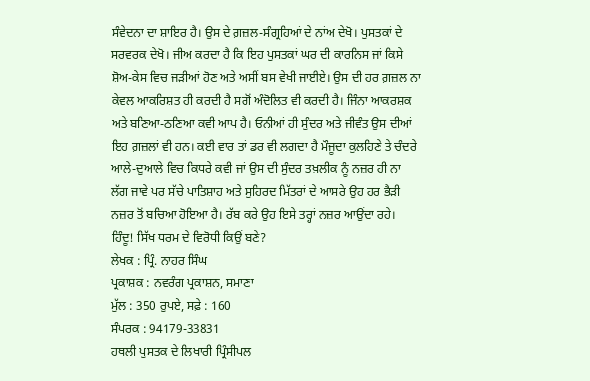ਸੰਵੇਦਨਾ ਦਾ ਸ਼ਾਇਰ ਹੈ। ਉਸ ਦੇ ਗ਼ਜ਼ਲ-ਸੰਗ੍ਰਹਿਆਂ ਦੇ ਨਾਂਅ ਦੇਖੋ। ਪੁਸਤਕਾਂ ਦੇ ਸਰਵਰਕ ਦੇਖੋ। ਜੀਅ ਕਰਦਾ ਹੈ ਕਿ ਇਹ ਪੁਸਤਕਾਂ ਘਰ ਦੀ ਕਾਰਨਿਸ ਜਾਂ ਕਿਸੇ ਸ਼ੋਅ-ਕੇਸ ਵਿਚ ਜੜੀਆਂ ਹੋਣ ਅਤੇ ਅਸੀਂ ਬਸ ਵੇਖੀ ਜਾਈਏ। ਉਸ ਦੀ ਹਰ ਗ਼ਜ਼ਲ ਨਾ ਕੇਵਲ ਆਕਰਿਸ਼ਤ ਹੀ ਕਰਦੀ ਹੈ ਸਗੋਂ ਅੰਦੋਲਿਤ ਵੀ ਕਰਦੀ ਹੈ। ਜਿੰਨਾ ਆਕਰਸ਼ਕ ਅਤੇ ਬਣਿਆ-ਠਣਿਆ ਕਵੀ ਆਪ ਹੈ। ਓਨੀਆਂ ਹੀ ਸੁੰਦਰ ਅਤੇ ਜੀਵੰਤ ਉਸ ਦੀਆਂ ਇਹ ਗ਼ਜ਼ਲਾਂ ਵੀ ਹਨ। ਕਈ ਵਾਰ ਤਾਂ ਡਰ ਵੀ ਲਗਦਾ ਹੈ ਮੌਜੂਦਾ ਕੁਲਹਿਣੇ ਤੇ ਚੰਦਰੇ ਆਲੇ-ਦੁਆਲੇ ਵਿਚ ਕਿਧਰੇ ਕਵੀ ਜਾਂ ਉਸ ਦੀ ਸੁੰਦਰ ਤਖ਼ਲੀਕ ਨੂੰ ਨਜ਼ਰ ਹੀ ਨਾ ਲੱਗ ਜਾਵੇ ਪਰ ਸੱਚੇ ਪਾਤਿਸ਼ਾਹ ਅਤੇ ਸੁਹਿਰਦ ਮਿੱਤਰਾਂ ਦੇ ਆਸਰੇ ਉਹ ਹਰ ਭੈੜੀ ਨਜ਼ਰ ਤੋਂ ਬਚਿਆ ਹੋਇਆ ਹੈ। ਰੱਬ ਕਰੇ ਉਹ ਇਸੇ ਤਰ੍ਹਾਂ ਨਜ਼ਰ ਆਉਂਦਾ ਰਹੇ।
ਹਿੰਦੂ! ਸਿੱਖ ਧਰਮ ਦੇ ਵਿਰੋਧੀ ਕਿਉਂ ਬਣੇ?
ਲੇਖਕ : ਪ੍ਰਿੰ. ਨਾਹਰ ਸਿੰਘ
ਪ੍ਰਕਾਸ਼ਕ : ਨਵਰੰਗ ਪ੍ਰਕਾਸ਼ਨ, ਸਮਾਣਾ
ਮੁੱਲ : 350 ਰੁਪਏ, ਸਫ਼ੇ : 160
ਸੰਪਰਕ : 94179-33831
ਹਥਲੀ ਪੁਸਤਕ ਦੇ ਲਿਖਾਰੀ ਪ੍ਰਿੰਸੀਪਲ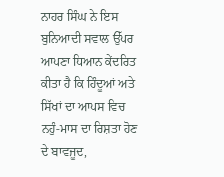ਨਾਹਰ ਸਿੰਘ ਨੇ ਇਸ ਬੁਨਿਆਦੀ ਸਵਾਲ ਉੱਪਰ ਆਪਣਾ ਧਿਆਨ ਕੇਂਦਰਿਤ ਕੀਤਾ ਹੈ ਕਿ ਹਿੰਦੂਆਂ ਅਤੇ ਸਿੱਖਾਂ ਦਾ ਆਪਸ ਵਿਚ ਨਹੁੰ-ਮਾਸ ਦਾ ਰਿਸ਼ਤਾ ਹੋਣ ਦੇ ਬਾਵਜੂਦ,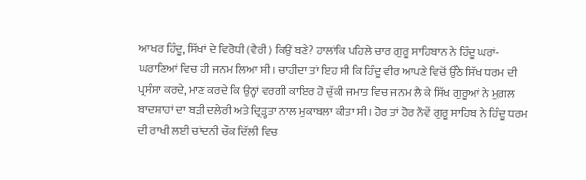ਆਖਰ ਹਿੰਦੂ, ਸਿੱਖਾਂ ਦੇ ਵਿਰੋਧੀ (ਵੈਰੀ) ਕਿਉਂ ਬਣੇ? ਹਾਲਾਂਕਿ ਪਹਿਲੇ ਚਾਰ ਗੁਰੂ ਸਾਹਿਬਾਨ ਨੇ ਹਿੰਦੂ ਘਰਾਂ-ਘਰਾਣਿਆਂ ਵਿਚ ਹੀ ਜਨਮ ਲਿਆ ਸੀ। ਚਾਹੀਦਾ ਤਾਂ ਇਹ ਸੀ ਕਿ ਹਿੰਦੂ ਵੀਰ ਆਪਣੇ ਵਿਚੋਂ ਉੱਠੇ ਸਿੱਖ ਧਰਮ ਦੀ ਪ੍ਰਸੰਸਾ ਕਰਦੇ, ਮਾਣ ਕਰਦੇ ਕਿ ਉਨ੍ਹਾਂ ਵਰਗੀ ਕਾਇਰ ਹੋ ਚੁੱਕੀ ਜਮਾਤ ਵਿਚ ਜਨਮ ਲੈ ਕੇ ਸਿੱਖ ਗੁਰੂਆਂ ਨੇ ਮੁਗ਼ਲ ਬਾਦਸ਼ਾਹਾਂ ਦਾ ਬੜੀ ਦਲੇਰੀ ਅਤੇ ਦ੍ਰਿੜ੍ਹਤਾ ਨਾਲ ਮੁਕਾਬਲਾ ਕੀਤਾ ਸੀ। ਹੋਰ ਤਾਂ ਹੋਰ ਨੌਵੇਂ ਗੁਰੂ ਸਾਹਿਬ ਨੇ ਹਿੰਦੂ ਧਰਮ ਦੀ ਰਾਖੀ ਲਈ ਚਾਂਦਨੀ ਚੌਕ ਦਿੱਲੀ ਵਿਚ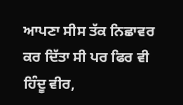ਆਪਣਾ ਸੀਸ ਤੱਕ ਨਿਛਾਵਰ ਕਰ ਦਿੱਤਾ ਸੀ ਪਰ ਫਿਰ ਵੀ ਹਿੰਦੂ ਵੀਰ,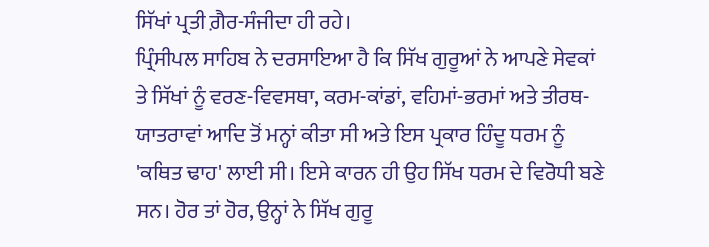ਸਿੱਖਾਂ ਪ੍ਰਤੀ ਗ਼ੈਰ-ਸੰਜੀਦਾ ਹੀ ਰਹੇ।
ਪ੍ਰਿੰਸੀਪਲ ਸਾਹਿਬ ਨੇ ਦਰਸਾਇਆ ਹੈ ਕਿ ਸਿੱਖ ਗੁਰੂਆਂ ਨੇ ਆਪਣੇ ਸੇਵਕਾਂ ਤੇ ਸਿੱਖਾਂ ਨੂੰ ਵਰਣ-ਵਿਵਸਥਾ, ਕਰਮ-ਕਾਂਡਾਂ, ਵਹਿਮਾਂ-ਭਰਮਾਂ ਅਤੇ ਤੀਰਥ-ਯਾਤਰਾਵਾਂ ਆਦਿ ਤੋਂ ਮਨ੍ਹਾਂ ਕੀਤਾ ਸੀ ਅਤੇ ਇਸ ਪ੍ਰਕਾਰ ਹਿੰਦੂ ਧਰਮ ਨੂੰ 'ਕਥਿਤ ਢਾਹ' ਲਾਈ ਸੀ। ਇਸੇ ਕਾਰਨ ਹੀ ਉਹ ਸਿੱਖ ਧਰਮ ਦੇ ਵਿਰੋਧੀ ਬਣੇ ਸਨ। ਹੋਰ ਤਾਂ ਹੋਰ, ਉਨ੍ਹਾਂ ਨੇ ਸਿੱਖ ਗੁਰੂ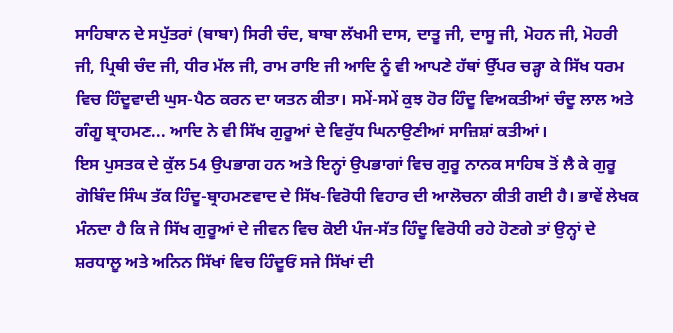ਸਾਹਿਬਾਨ ਦੇ ਸਪੁੱਤਰਾਂ (ਬਾਬਾ) ਸਿਰੀ ਚੰਦ, ਬਾਬਾ ਲੱਖਮੀ ਦਾਸ, ਦਾਤੂ ਜੀ, ਦਾਸੂ ਜੀ, ਮੋਹਨ ਜੀ, ਮੋਹਰੀ ਜੀ, ਪ੍ਰਿਥੀ ਚੰਦ ਜੀ, ਧੀਰ ਮੱਲ ਜੀ, ਰਾਮ ਰਾਇ ਜੀ ਆਦਿ ਨੂੰ ਵੀ ਆਪਣੇ ਹੱਥਾਂ ਉੱਪਰ ਚੜ੍ਹਾ ਕੇ ਸਿੱਖ ਧਰਮ ਵਿਚ ਹਿੰਦੂਵਾਦੀ ਘੁਸ-ਪੈਠ ਕਰਨ ਦਾ ਯਤਨ ਕੀਤਾ। ਸਮੇਂ-ਸਮੇਂ ਕੁਝ ਹੋਰ ਹਿੰਦੂ ਵਿਅਕਤੀਆਂ ਚੰਦੂ ਲਾਲ ਅਤੇ ਗੰਗੂ ਬ੍ਰਾਹਮਣ... ਆਦਿ ਨੇ ਵੀ ਸਿੱਖ ਗੁਰੂਆਂ ਦੇ ਵਿਰੁੱਧ ਘਿਨਾਉਣੀਆਂ ਸਾਜ਼ਿਸ਼ਾਂ ਕਤੀਆਂ।
ਇਸ ਪੁਸਤਕ ਦੇ ਕੁੱਲ 54 ਉਪਭਾਗ ਹਨ ਅਤੇ ਇਨ੍ਹਾਂ ਉਪਭਾਗਾਂ ਵਿਚ ਗੁਰੂ ਨਾਨਕ ਸਾਹਿਬ ਤੋਂ ਲੈ ਕੇ ਗੁਰੂ ਗੋਬਿੰਦ ਸਿੰਘ ਤੱਕ ਹਿੰਦੂ-ਬ੍ਰਾਹਮਣਵਾਦ ਦੇ ਸਿੱਖ-ਵਿਰੋਧੀ ਵਿਹਾਰ ਦੀ ਆਲੋਚਨਾ ਕੀਤੀ ਗਈ ਹੈ। ਭਾਵੇਂ ਲੇਖਕ ਮੰਨਦਾ ਹੈ ਕਿ ਜੇ ਸਿੱਖ ਗੁਰੂਆਂ ਦੇ ਜੀਵਨ ਵਿਚ ਕੋਈ ਪੰਜ-ਸੱਤ ਹਿੰਦੂ ਵਿਰੋਧੀ ਰਹੇ ਹੋਣਗੇ ਤਾਂ ਉਨ੍ਹਾਂ ਦੇ ਸ਼ਰਧਾਲੂ ਅਤੇ ਅਨਿਨ ਸਿੱਖਾਂ ਵਿਚ ਹਿੰਦੂਓਂ ਸਜੇ ਸਿੱਖਾਂ ਦੀ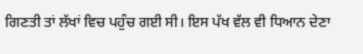ਗਿਣਤੀ ਤਾਂ ਲੱਖਾਂ ਵਿਚ ਪਹੁੰਚ ਗਈ ਸੀ। ਇਸ ਪੱਖ ਵੱਲ ਵੀ ਧਿਆਨ ਦੇਣਾ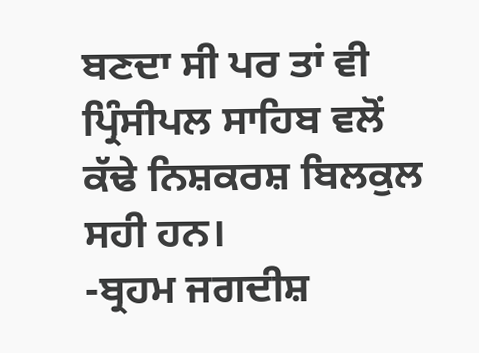ਬਣਦਾ ਸੀ ਪਰ ਤਾਂ ਵੀ ਪ੍ਰਿੰਸੀਪਲ ਸਾਹਿਬ ਵਲੋਂ ਕੱਢੇ ਨਿਸ਼ਕਰਸ਼ ਬਿਲਕੁਲ ਸਹੀ ਹਨ।
-ਬ੍ਰਹਮ ਜਗਦੀਸ਼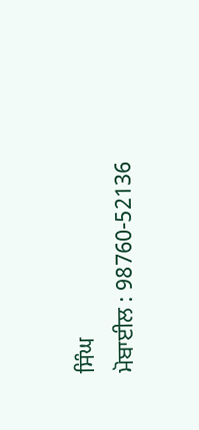ਸਿੰਘ
ਮੋਬਾਈਲ : 98760-52136